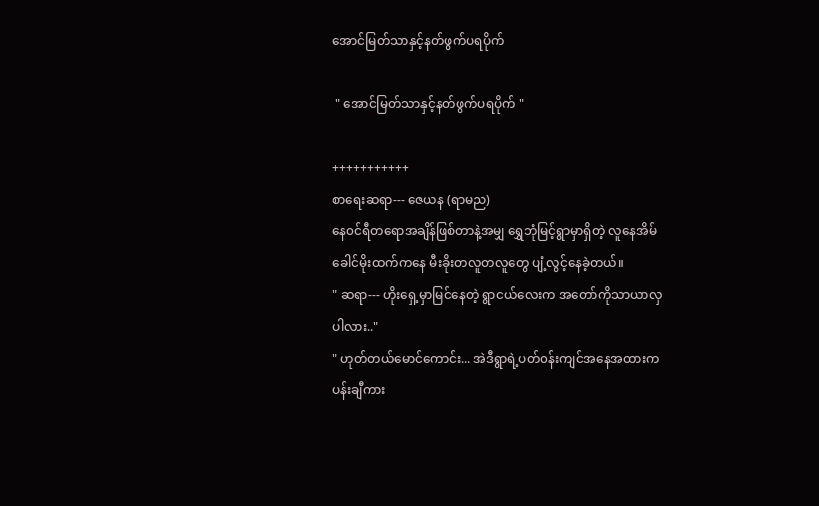အောင်မြတ်သာနှင့်နတ်ဖွက်ပရပိုက်

 " အောင်မြတ်သာနှင့်နတ်ဖွက်ပရပိုက် "

+++++++++++
စာရေးဆရာ--- ဇေယန (ရာမည)
နေ၀င်ရီတရောအချိန်ဖြစ်တာနဲ့အမျှ ရွှေဘုံမြင့်ရွာမှာရှိတဲ့ လူနေအိမ်ခေါင်မိုး‌ထက်ကနေ မီးခိုးတလူတလူတွေ ပျံ့လွင့်နေခဲ့တယ်။
" ဆရာ--- ဟိုးရှေ့မှာမြင်နေတဲ့ ရွာငယ်လေးက အတော်ကိုသာယာလှပါလား.."
" ဟုတ်တယ်မောင်ကောင်း... အဲဒီရွာရဲ့ပတ်၀န်းကျင်အနေအထားက ပန်းချီကား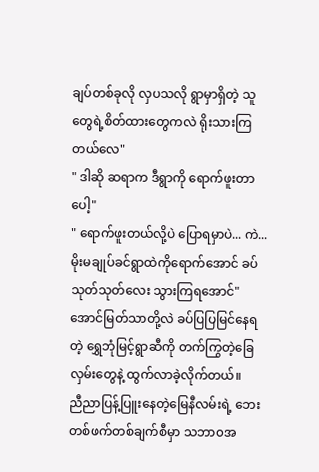ချပ်တစ်ခုလို လှပသလို ရွာမှာရှိတဲ့ သူတွေရဲ့စိတ်ထားတွေကလဲ ရိုးသားကြတယ်လေ"
" ဒါဆို ဆရာက ဒီရွာကို ရောက်ဖူးတာပေါ့"
" ရောက်ဖူးတယ်လို့ပဲ ပြောရမှာပဲ... ကဲ... မိုးမချုပ်ခင်ရွာထဲကိုရောက်အောင် ခပ်သုတ်သုတ်လေး သွားကြရအောင်"
အောင်မြတ်သာတို့လဲ ခပ်ပြပြမြင်နေရတဲ့ ရွှေဘုံမြင့်ရွာဆီကို တက်ကြွတဲ့ခြေလှမ်းတွေနဲ့ ထွက်လာခဲ့လိုက်တယ်။
ညီညာပြန့်ပြူးနေတဲ့မြေနီလမ်းရဲ့ ဘေးတစ်ဖက်တစ်ချက်စီမှာ သဘာ၀အ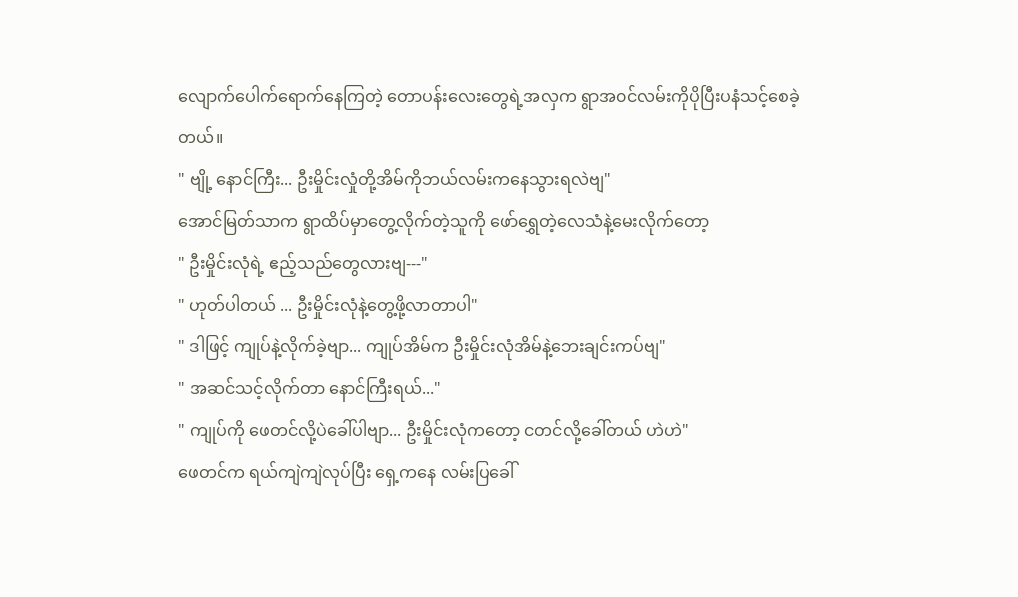လျောက်ပေါက်ရောက်နေကြတဲ့ တောပန်းလေးတွေရဲ့အလှက ရွာအ၀င်လမ်းကိုပိုပြီးပနံသင့်စေခဲ့တယ်။
" ဗျို့ နောင်ကြီး... ဦးမှိုင်းလှုံတို့အိမ်ကိုဘယ်လမ်းကနေသွားရလဲဗျ"
အောင်မြတ်သာက ရွာထိပ်မှာတွေ့လိုက်တဲ့သူကို ဖော်ရွှေတဲ့လေသံနဲ့မေးလိုက်တော့
" ဦးမှိုင်းလုံရဲ့ ဧည့်သည်တွေလားဗျ---"
" ဟုတ်ပါတယ် ... ဦးမှိုင်းလုံနဲ့တွေ့ဖို့လာတာပါ"
" ဒါဖြင့် ကျုပ်နဲ့လိုက်ခဲ့ဗျာ... ကျုပ်အိမ်က ဦးမှိုင်းလုံအိမ်နဲ့ဘေးချင်းကပ်ဗျ"
" အဆင်သင့်လိုက်တာ နောင်ကြီးရယ်..."
" ကျုပ်ကို ဖေတင်လို့‌ပဲခေါ်ပါဗျာ... ဦးမှိုင်းလုံကတော့ ငတင်လို့ခေါ်တယ် ဟဲဟဲ"
ဖေတင်က ရယ်ကျဲကျဲလုပ်ပြီး ရှေ့ကနေ လမ်းပြခေါ်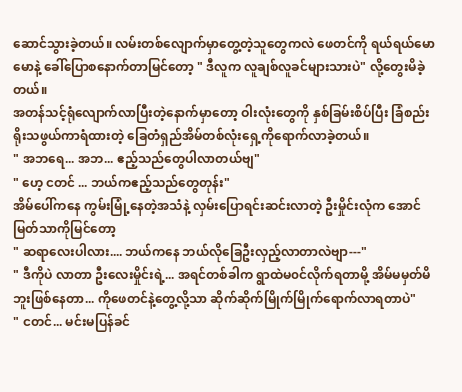ဆောင်သွားခဲ့တယ်။ လမ်းတစ်လျောက်မှာတွေ့တဲ့သူတွေကလဲ ဖေတင်ကို ရယ်ရယ်မောမောနဲ့ ခေါ်ပြောစနောက်တာမြင်တော့ " ဒီလူက လူချစ်လူခင်များသားပဲ" လို့တွေးမိခဲ့တယ်။
အတန်သင့်ရုံလျောက်လာပြီးတဲ့နောက်မှာတော့ ဝါးလုံးတွေကို နှစ်ခြမ်းစိပ်ပြီး ခြံစည်းရိုးသဖွယ်ကာရံထားတဲ့ ခြေတံရှည်အိမ်တစ်လုံးရှေ့ကိုရောက်လာခဲ့တယ်။
" အဘရေ... အဘ... ဧည့်သည်တွေပါလာတယ်ဗျ"
" ဟေ့ ငတင် ... ဘယ်ကဧည့်သည်တွေတုန်း"
အိမ်ပေါ်ကနေ ကွမ်းမြုံ့နေတဲ့အသံနဲ့ လှမ်းပြောရင်းဆင်းလာတဲ့ ဦးမှိုင်းလုံက အောင်မြတ်သာကိုမြင်တော့
" ဆရာလေးပါလား.... ဘယ်ကနေ ဘယ်လိုခြေဦးလှည့်လာတာလဲဗျာ---"
" ဒီကိုပဲ လာတာ ဦးလေးမှိုင်းရဲ့... အရင်တစ်ခါက ရွာထဲမ၀င်လိုက်ရတာမို့ အိမ်မမှတ်မိဘူးဖြစ်နေတာ... ကိုဖေတင်နဲ့တွေ့လို့သာ ဆိုက်ဆိုက်မြိုက်မြိုက်ရောက်လာရတာပဲ"
" ငတင်... မင်းမပြန်ခင်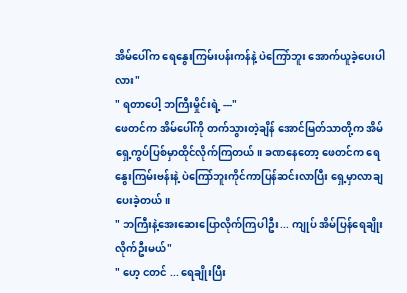အိမ်ပေါ်က ရေနွေးကြမ်းပန်းကန်နဲ့ ပဲကြော်ဘူး အောက်ယူခဲ့ပေးပါလား"
" ရတာပေါ့ ဘကြီးမှိုင်းရဲ့ ---"
ဖေတင်က အိမ်ပေါ်ကို တက်သွားတဲ့ချိန် အောင်မြတ်သာတို့က အိမ်ရှေ့ကွပ်ပြစ်မှာထိုင်လိုက်ကြတယ်။ ခဏနေတော့ ဖေတင်က ရေနွေးကြမ်းဗန်းနဲ့ ပဲကြော်ဘူးကိုင်ကာပြန်ဆင်းလာပြီး ရှေ့မှာလာချပေးခဲ့တယ်။
" ဘကြီးနဲ့အေးဆေးပြောလိုက်ကြပါဦး... ကျုပ် အိမ်ပြန်ရေချိုးလိုက်ဦးမယ်"
" ဟေ့ ငတင် ... ရေချိုးပြီး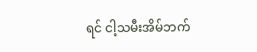ရင် ငါ့သမီးအိမ်ဘက်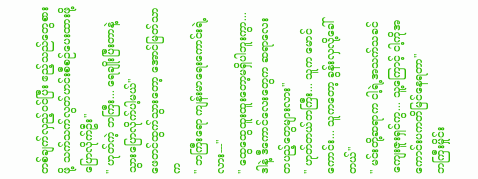တစ်ချက်လှည့်၀င်ပြီး ဧည့်သည်တွေစားဖို့ သက်သက်လွတ်ဟင်းစီစဉ်ပေးထားဖို့ပြောလိုက်ဦး"
" ဟုတ်ကဲ့ ဘကြီး... ရေချိုးပြီးတာနဲ့ သွားပြောလိုက်ပါ့မယ်"
ဖေတင်ထွက်သွားတော့ အောင်မြတ်သာက
" ဘကြီးရော ကျန်းမာရေးကောင်းရဲ့လား---"
" ထွေထွေထူးထူးတော့မရှိပါဘူးကွာ... ဒါနဲ့ ဒီကောင်လေးတွေက ဆရာ‌လေး တပည့်တွေများလား"
" ဟုတ်တယ်ဘကြီး... သူက မောင်ကောင်း... သူကတော့ ခွန်းလှလို့ခေါ်တယ်"
" မင်းတို့ဆရာက ငါ့ရဲ့အသက်သခင်ကျေးဇူးရှင်ကွ... သူ့ကြောင့် ငါ့ကိုအကောင်းပကတိမြင်နေရတာ"
ဘကြီးမှိုင်း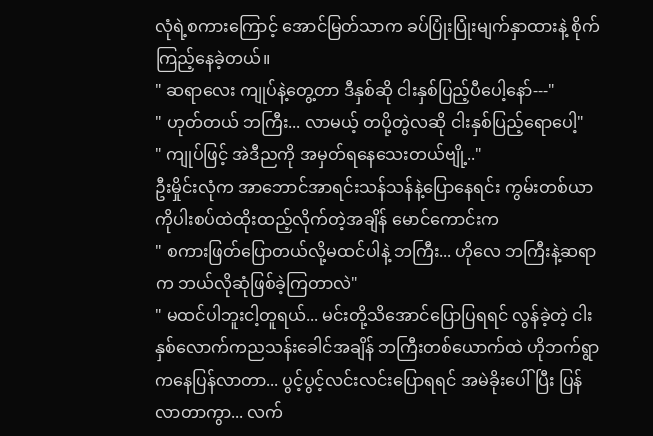လုံရဲ့စကားကြောင့် အောင်မြတ်သာက ခပ်ပြုံးပြုံးမျက်နှာထားနဲ့ စိုက်ကြည့်နေခဲ့တယ်။
" ဆရာလေး ကျုပ်နဲ့တွေ့တာ ဒီနှစ်ဆို ငါးနှစ်ပြည့်ပီပေါ့နော်---"
" ဟုတ်တယ် ဘကြီး... လာမယ့် တပို့တွဲလဆို ငါးနှစ်ပြည့်ရောပေါ့"
" ကျုပ်ဖြင့် အဲဒီညကို အမှတ်ရနေသေးတယ်ဗျို့.."
ဦးမှိုင်းလုံက အာဘောင်အာရင်းသန်သန်နဲ့ပြောနေရင်း ကွမ်းတစ်ယာကိုပါးစပ်ထဲထိုးထည့်လိုက်တဲ့အချိန် မောင်ကောင်းက
" စကားဖြတ်ပြောတယ်လို့မထင်ပါနဲ့ ဘကြီး... ဟိုလေ ဘကြီးနဲ့ဆရာက ဘယ်လိုဆုံဖြစ်ခဲ့ကြတာလဲ"
" မထင်ပါဘူးငါ့တူရယ်... မင်းတို့သိအောင်ပြောပြရရင် လွန်ခဲ့တဲ့ ငါးနှစ်လောက်ကညသန်းခေါင်အချိန် ဘကြီးတစ်ယောက်ထဲ ဟိုဘက်ရွာကနေပြန်လာတာ... ပွင့်ပွင့်လင်းလင်းပြောရရင် အမဲခိုးပေါ်ပြီး ပြန်လာတာကွာ... လက်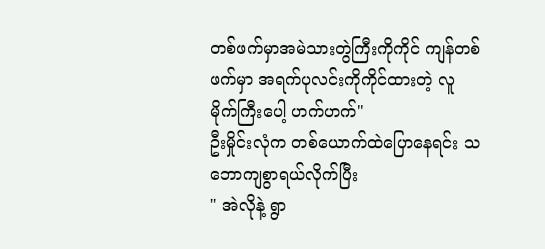တစ်ဖက်မှာအမဲသားတွဲကြီးကိုကိုင် ကျန်တစ်ဖက်မှာ အရက်ပုလင်းကိုကိုင်ထားတဲ့ လူမိုက်ကြီးပေါ့ ဟက်ဟက်"
ဦးမှိုင်းလုံက တစ်ယောက်ထဲပြောနေရင်း သဘောကျစွာရယ်လိုက်ပြီး
" အဲလိုနဲ့ ရွာ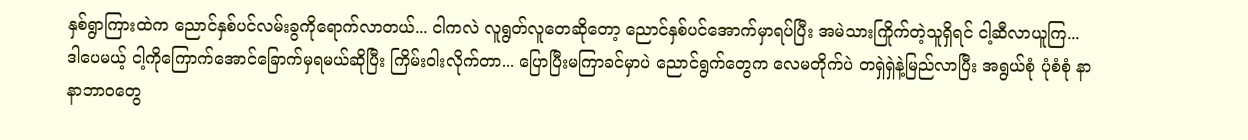နှစ်ရွာကြားထဲက ညောင်နှစ်ပင်လမ်းခွကိုရောက်လာတယ်... ငါကလဲ လူရွတ်လူတေဆိုတော့ ညောင်နှစ်ပင်အောက်မှာရပ်ပြီး အမဲသားကြိုက်တဲ့သူရှိရင် ငါ့ဆီလာယူကြ... ဒါပေမယ့် ငါ့ကိုကြောက်အောင်ခြောက်မှရမယ်ဆိုပြီး ကြိမ်းဝါးလိုက်တာ... ပြောပြီးမကြာခင်မှာပဲ ညောင်ရွက်တွေက လေမတိုက်ပဲ တရှဲရှဲနဲ့မြည်လာပြီး အရွယ်စုံ ပုံစံစုံ နာနာဘာ၀တွေ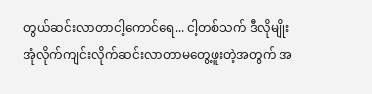တွယ်ဆင်းလာတာငါ့ကောင်ရေ... ငါ့တစ်သက် ဒီလိုမျိုး အုံလိုက်ကျင်းလိုက်ဆင်းလာတာမတွေ့ဖူးတဲ့အတွက် အ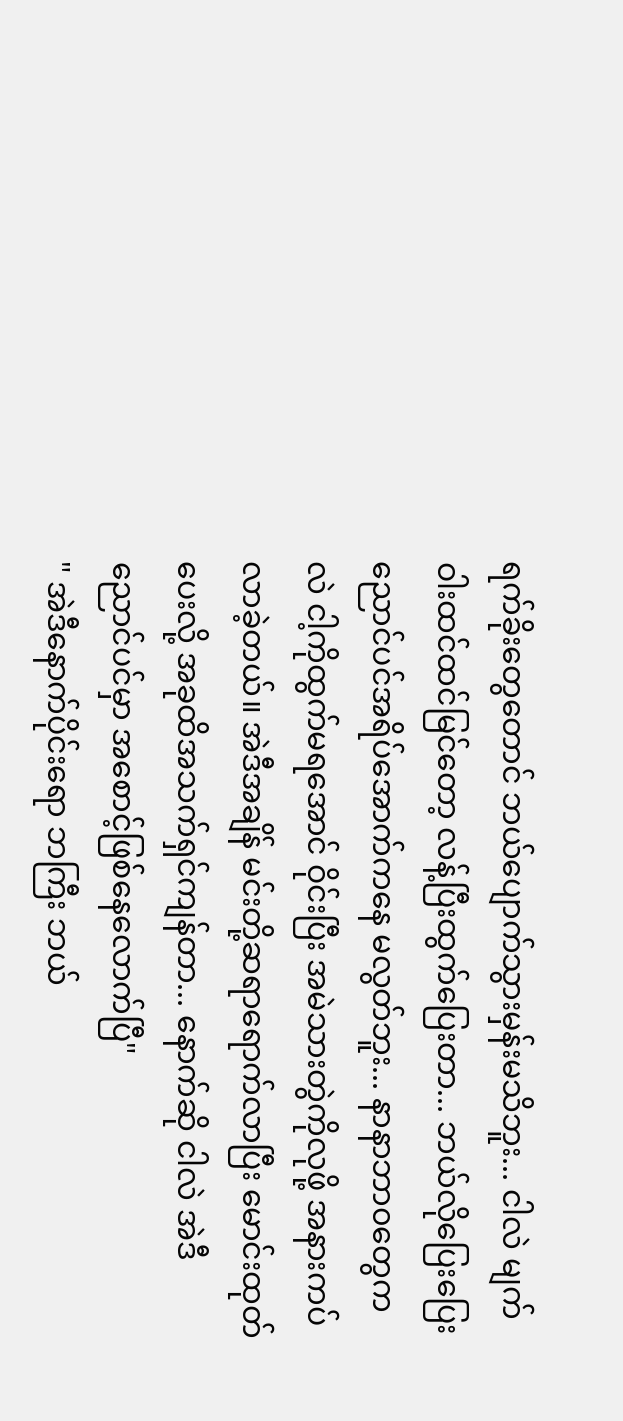ရက်ခိုးတွေတောင် ဘယ်ပျောက်သွားမှန်းမသိဘူး... ငါလဲ မျက်ဝါးထင်ထင်မြင်တော့ လန့်ပြီးထွက်ပြေးတာ... ဘယ်လိုပြေးပြေး ညောင်ပင်အရိပ်အောက်ကနေ မလွတ်ဘူး... နာနာဘာ၀တွေကလဲ ငါ့ကိုထွက်မရအောင် ဝိုင်းပြီး အမဲသားတွဲကိုလုဖို့ အနားကပ်လာခဲ့တယ်။ အဲဒီအချိန် မင်းတို့ဆရာရောက်လာပြီး မောင်းထုတ်ပေးလို့ အခုထိအသက်ရှင်ကျန်တာ... နောက်ဆို ငါလဲ အဲဒီညောင်ပင်မှာ အစောင့်ဖြစ်နေလောက်ပြီ"
" အဲဒီနောက်ပိုင်းရော ဘကြီး ဘယ်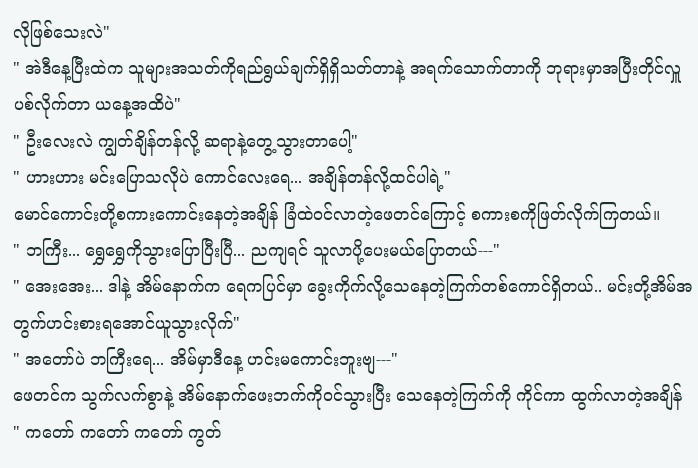လိုဖြစ်သေးလဲ"
" အဲဒီနေ့ပြီးထဲက သူများအသတ်ကိုရည်ရွယ်ချက်ရှိရှိသတ်တာနဲ့ အရက်သောက်တာကို ဘုရားမှာအပြီးတိုင်လှူပစ်လိုက်တာ ယနေ့အထိပဲ"
" ဦးလေးလဲ ကျွတ်ချိန်တန်လို့ ဆရာနဲ့တွေ့သွားတာပေါ့"
" ဟားဟား မင်းပြောသလိုပဲ ကောင်လေးရေ... အချိန်တန်လို့ထင်ပါရဲ့"
မောင်ကောင်းတို့စကားကောင်းနေတဲ့အချိန် ခြံထဲ၀င်လာတဲ့ဖေတင်ကြောင့် စကားစကိုဖြတ်လိုက်ကြတယ်။
" ဘကြီး... ရွှေရွှေကိုသွားပြောပြီးပြီ... ညကျရင် သူလာပို့ပေးမယ်ပြောတယ်---"
" အေးအေး... ဒါနဲ့ အိမ်နောက်က ရေကပြင်မှာ ခွေးကိုက်လို့သေနေတဲ့ကြက်တစ်ကောင်ရှိတယ်.. မင်းတို့အိမ်အတွက်ဟင်းစားရအောင်ယူသွားလိုက်"
" အတော်ပဲ ဘကြီးရေ... အိမ်မှာဒီနေ့ ဟင်းမကောင်းဘူးဗျ---"
ဖေတင်က သွက်လက်စွာနဲ့ အိမ်နောက်ဖေးဘက်ကို၀င်သွားပြီး သေနေတဲ့ကြက်ကို ကိုင်ကာ ထွက်လာတဲ့အချိန်
" ကတော် ကတော် ကတော် ကွတ်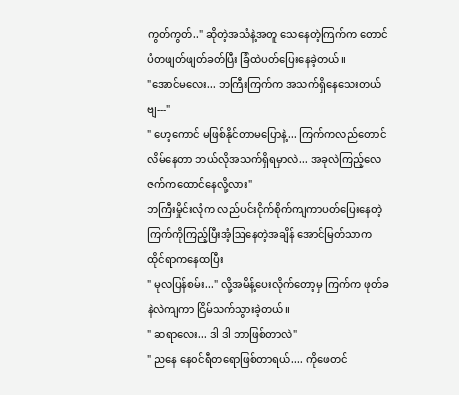ကွတ်ကွတ်.." ဆိုတဲ့အသံနဲ့အတူ သေနေတဲ့ကြက်က တောင်ပံတဖျတ်ဖျတ်ခတ်ပြီး ခြံထဲပတ်ပြေးနေခဲ့တယ်။
"အောင်မလေး... ဘကြီးကြက်က အသက်ရှိနေသေးတယ်ဗျ---"
" ဟေ့ကောင် မဖြစ်နိုင်တာမပြောနဲ့... ကြက်ကလည်တောင်လိမ်နေတာ ဘယ်လိုအသက်ရှိရမှာလဲ... အခုလဲကြည့်လေ ဇက်ကထောင်နေလို့လား"
ဘကြီးမှိုင်းလုံက လည်ပင်းငိုက်စိုက်ကျကာပတ်ပြေးနေတဲ့ ကြက်ကိုကြည့်ပြီးအံ့ဩနေတဲ့အချိန် အောင်မြတ်သာက ထိုင်ရာကနေထပြီး
" မုလပြန်စမ်း..." လို့အမိန့်ပေးလိုက်တော့မှ ကြက်က ဖုတ်ခနဲလဲကျကာ ငြိမ်သက်သွားခဲ့တယ်။
" ဆရာလေး... ဒါ ဒါ ဘာဖြစ်တာလဲ"
" ညနေ‌ နေ၀င်ရီတရောဖြစ်တာရယ်.... ကိုဖေတင်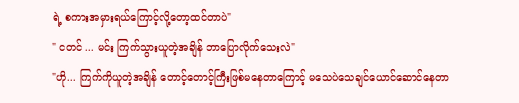ရဲ့ စကားအမှားရယ်ကြောင့်လို့တော့ထင်တာပဲ"
" ငတင် ... မင်း ကြက်သွားယူတဲ့အချိန် ဘာပြောလိုက်သေးလဲ"
"ဟို... ကြက်ကိုယူတဲ့အချိန် တောင့်တောင့်ကြီးဖြစ်မနေတာကြောင့် မသေပဲသေချင်ယောင်ဆောင်နေတာ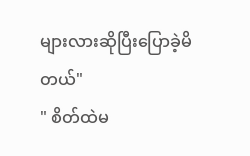များလား‌ဆိုပြီးပြောခဲ့မိတယ်"
" စိတ်ထဲမ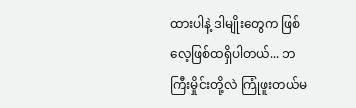ထားပါနဲ့ ဒါမျိုးတွေက ဖြစ်လေ့ဖြစ်ထရှိပါတယ်... ဘကြီးမှိုင်းတို့လဲ ကြုံဖူးတယ်မ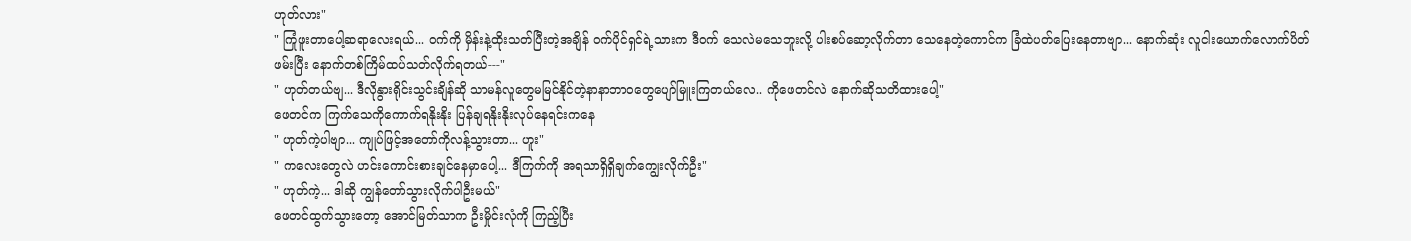ဟုတ်လား"
" ကြုံဖူးတာပေါ့ဆရာလေးရယ်... ၀က်ကို မှိန်းနဲ့ထိုးသတ်ပြီးတဲ့အချိန် ၀က်ပိုင်ရှင်ရဲ့သားက ဒီ၀က် သေလဲမသေဘူးလို့ ပါးစပ်ဆော့လိုက်တာ သေနေတဲ့ကောင်က ခြံထဲပတ်ပြေးနေတာဗျာ... နောက်ဆုံး လူငါးယောက်လောက်ပိတ်ဖမ်းပြီး နောက်တစ်ကြိမ်ထပ်သတ်လိုက်ရတယ်---"
" ဟုတ်တယ်ဗျ... ဒီလိုနွားရိုင်းသွင်းချိန်ဆို သာမန်လူတွေမမြင်နိုင်တဲ့နာနာဘာ၀တွေပျော်မြူးကြတယ်လေ.. ကိုဖေတင်လဲ နောက်ဆိုသတိထားပေါ့"
ဖေတင်က ကြက်သေကိုကောက်ရနိုးနိုး ပြန်ချရနိုးနိုးလုပ်နေရင်းကနေ
" ဟုတ်ကဲ့ပါဗျာ... ကျုပ်ဖြင့်အတော်ကိုလန့်သွားတာ... ဟူး"
" ကလေးတွေလဲ ဟင်းကောင်းစားချင်နေမှာပေါ့... ဒီကြက်ကို အရသာရှိရှိချက်ကျွေးလိုက်ဦး"
" ဟုတ်ကဲ့... ဒါဆို ကျွန်တော်သွားလိုက်ပါဦးမယ်"
ဖေတင်ထွက်သွားတော့ အောင်မြတ်သာက ဦးမှိုင်းလုံကို ကြည့်ပြီး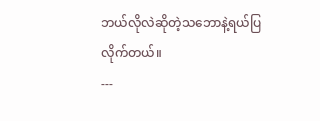ဘယ်လိုလဲဆိုတဲ့သဘောနဲ့ရယ်ပြလိုက်တယ်။
---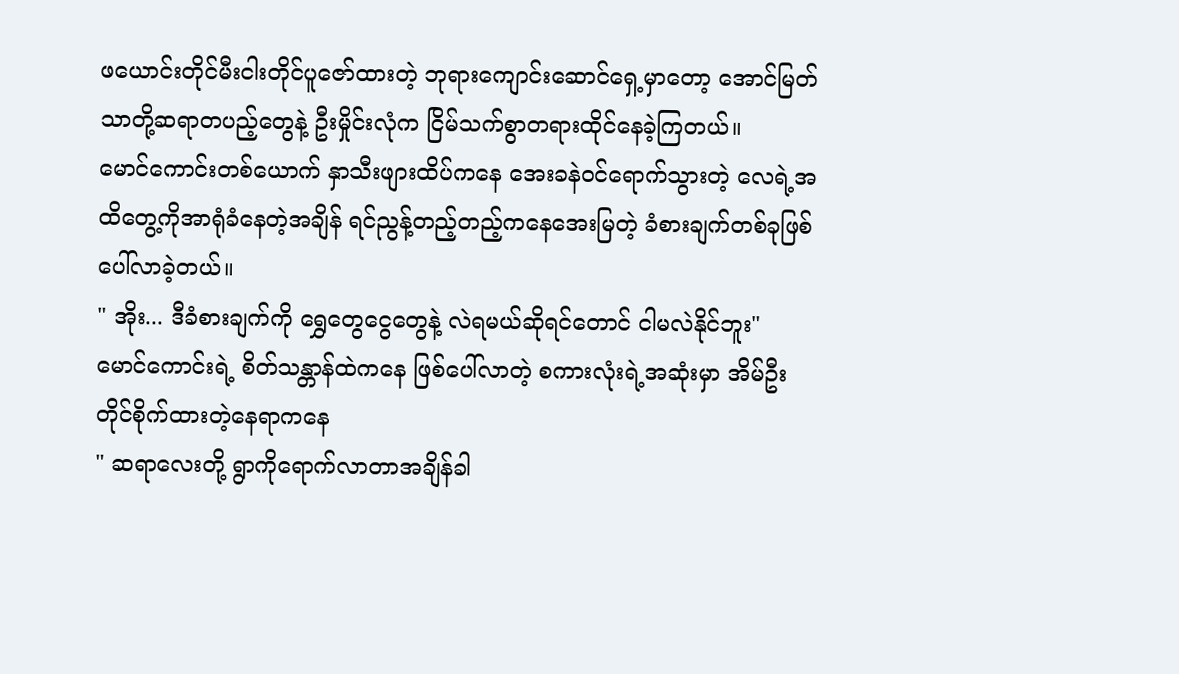ဖယောင်းတိုင်မီးငါးတိုင်ပူဇော်ထားတဲ့ ဘုရားကျောင်းဆောင်ရှေ့မှာတော့ အောင်မြတ်သာတို့ဆရာတပည့်တွေနဲ့ ဦးမှိုင်းလုံက ငြိမ်သက်စွာတရားထိုင်နေခဲ့ကြတယ်။
မောင်ကောင်းတစ်ယောက် နှာသီးဖျားထိပ်ကနေ အေးခနဲ၀င်ရောက်သွားတဲ့ လေရဲ့အထိတွေ့ကိုအာရုံခံနေတဲ့အချိန် ရင်ညွန့်တည့်တည့်ကနေအေးမြတဲ့ ခံစားချက်တစ်ခုဖြစ်ပေါ်လာခဲ့တယ်။
" အိုး... ဒီခံစားချက်ကို ရွှေတွေငွေတွေနဲ့ လဲရမယ်ဆိုရင်တောင် ငါမလဲနိုင်ဘူး"
မောင်ကောင်းရဲ့ စိတ်သန္တာန်ထဲကနေ ဖြစ်ပေါ်လာတဲ့ စကားလုံးရဲ့အဆုံးမှာ အိမ်ဦးတိုင်စိုက်ထားတဲ့နေရာကနေ
" ဆရာလေးတို့ ရွာကိုရောက်လာတာအချိန်ခါ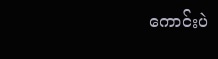ကောင်းပဲ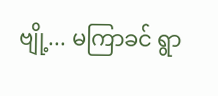ဗျို့... မကြာခင် ရွာ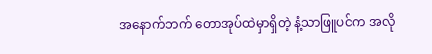အနောက်ဘက် တောအုပ်ထဲမှာရှိတဲ့ နံ့သာဖြူပင်က အလို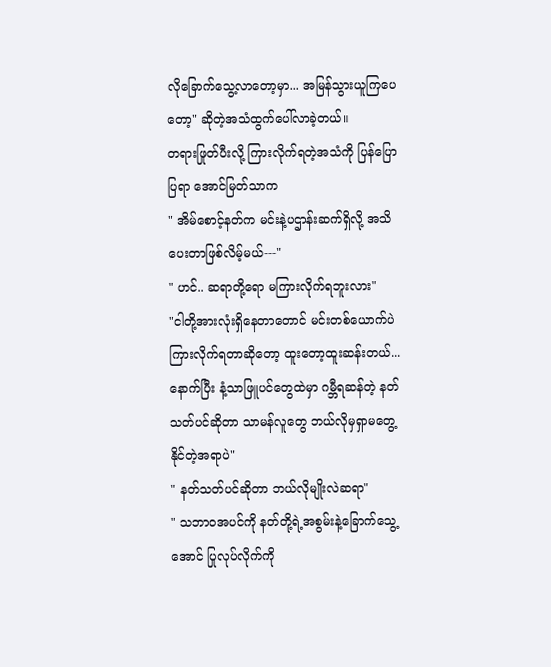လိုခြောက်သွေ့လာတော့မှာ... အမြန်သွားယူကြပေတော့" ဆိုတဲ့အသံထွက်ပေါ်လာခဲ့တယ်။
တရားဖြုတ်ပီးလို့ ကြားလိုက်ရတဲ့အသံကို ပြန်ပြောပြရာ အောင်မြတ်သာက
" အိမ်စောင့်နတ်က မင်းနဲ့ပဌာန်းဆက်ရှိလို့ အသိပေးတာဖြစ်လိမ့်မယ်---"
" ဟင်.. ဆရာတို့ရော မကြားလိုက်ရဘူးလား"
"ငါတို့အားလုံးရှိနေတာတောင် မင်းတစ်ယောက်ပဲကြားလိုက်ရတာဆိုတော့ ထူးတော့ထူးဆန်းတယ်... နောက်ပြီး နံ့သာဖြူပင်တွေထဲမှာ ဂမ္ဘီရဆန်တဲ့ နတ်သတ်ပင်ဆိုတာ သာမန်လူတွေ ဘယ်လိုမှရှာမတွေ့နိုင်တဲ့အရာပဲ"
" နတ်သတ်ပင်ဆိုတာ ဘယ်လိုမျိုးလဲဆရာ"
" သဘာ၀အပင်ကို နတ်တို့ရဲ့အစွမ်းနဲ့ခြောက်သွေ့အောင် ပြုလုပ်လိုက်ကို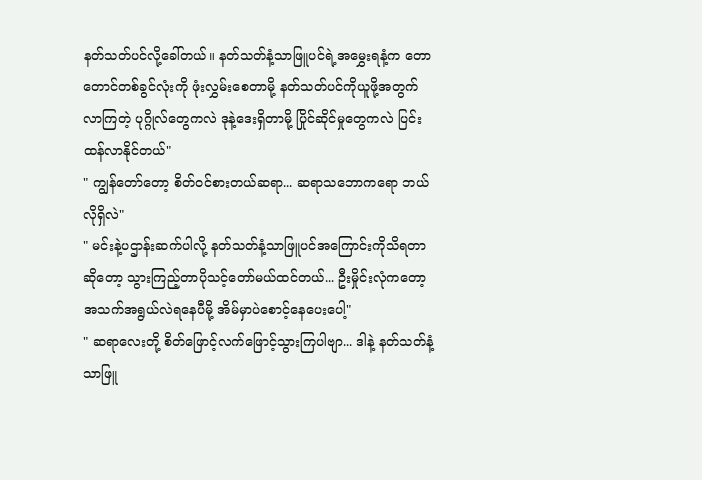နတ်သတ်ပင်လို့ခေါ်တယ်။ နတ်သတ်နံ့သာဖြူပင်ရဲ့အမွှေးရနံ့က တောတောင်တစ်ခွင်လုံးကို ဖုံးလွှမ်းစေတာမို့ နတ်သတ်ပင်ကိုယူဖို့အတွက် လာကြတဲ့ ပုဂ္ဂိုလ်တွေကလဲ ဒုနဲ့ဒေးရှိတာမို့ ပြိုင်ဆိုင်မှုတွေကလဲ ပြင်းထန်လာနိုင်တယ်"
" ကျွန်တော်တော့ စိတ်၀င်စားတယ်ဆရာ... ဆရာသဘောကရော ဘယ်လိုရှိလဲ"
" မင်းနဲ့ပဌာန်းဆက်ပါလို့ နတ်သတ်နံ့သာဖြူပင်အကြောင်းကိုသိရတာဆိုတော့ သွားကြည့်တာပိုသင့်တော်မယ်ထင်တယ်... ဦးမှိုင်းလုံကတော့ အသက်အရွယ်လဲရနေပီမို့ အိမ်မှာပဲစောင့်နေပေးပေါ့"
" ဆရာလေးတို့ စိတ်ဖြောင့်လက်ဖြောင့်သွားကြပါဗျာ... ဒါနဲ့ နတ်သတ်နံ့သာဖြူ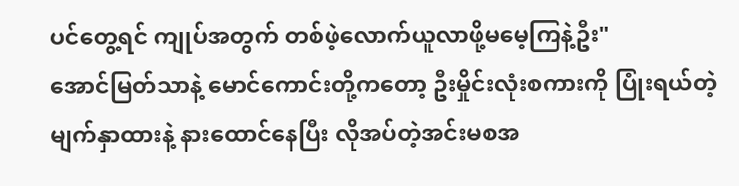ပင်တွေ့ရင် ကျုပ်အတွက် တစ်ဖဲ့လောက်ယူလာဖို့မမေ့ကြနဲ့ဦး"
အောင်မြတ်သာနဲ့ မောင်ကောင်းတို့ကတော့ ဦးမှိုင်းလုံးစကားကို ပြုံးရယ်တဲ့မျက်နှာထားနဲ့ နားထောင်နေပြီး လိုအပ်တဲ့အင်းမစအ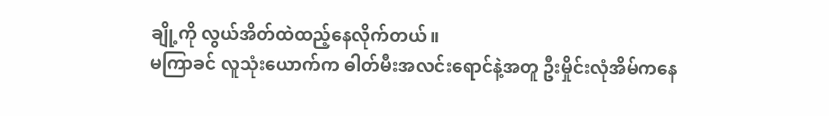ချို့ကို လွယ်အိတ်ထဲထည့်နေလိုက်တယ်။
မကြာခင် လူသုံးယောက်က ဓါတ်မီးအလင်းရောင်နဲ့အတူ ဦးမှိုင်းလုံအိမ်ကနေ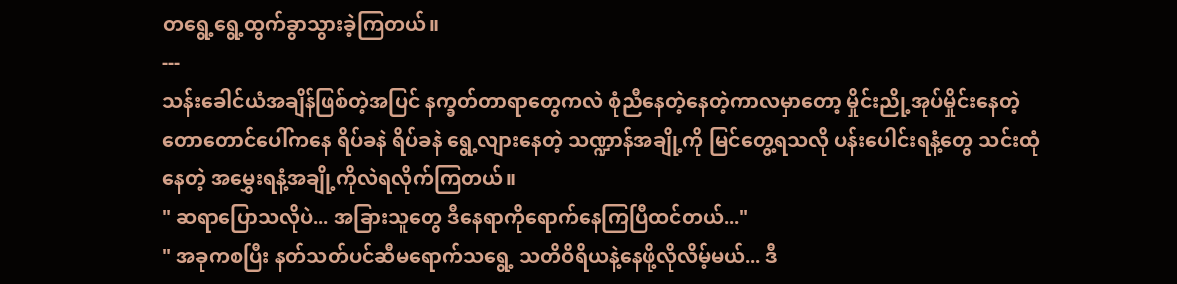တရွေ့ရွေ့ထွက်ခွာသွားခဲ့ကြတယ်။
---
သန်းခေါင်ယံအချိန်ဖြစ်တဲ့အပြင် ‌နက္ခတ်တာရာတွေကလဲ စုံညီနေတဲ့နေတဲ့ကာလမှာတော့ မှိုင်းညို့အုပ်မှိုင်းနေတဲ့ တောတောင်ပေါ်ကနေ ရိပ်ခနဲ ရိပ်ခနဲ ရွေ့လျားနေတဲ့ သဏ္ဍာန်အချို့ကို မြင်တွေ့ရသလို ပန်းပေါင်းရနံ့တွေ သင်းထုံနေတဲ့ အမွှေးရနံ့အချို့ကိုလဲရလိုက်ကြတယ်။
" ဆရာပြောသလိုပဲ... အခြားသူတွေ ဒီနေရာကိုရောက်နေကြပြီထင်တယ်..."
" အခုကစပြီး နတ်သတ်ပင်ဆီမရောက်သရွေ့ သတိဝိရိယနဲ့နေဖို့လိုလိမ့်မယ်... ဒီ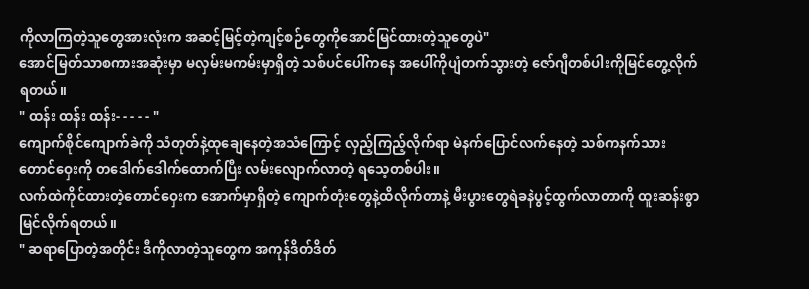ကိုလာကြတဲ့သူတွေအားလုံးက အဆင့်မြင့်တဲ့ကျင့်စဉ်တွေကိုအောင်မြင်ထားတဲ့သူတွေပဲ"
အောင်မြတ်သာစကားအဆုံးမှာ မလှမ်းမကမ်းမှာရှိတဲ့ သစ်ပင်ပေါ်ကနေ အပေါ်ကိုပျံတက်သွားတဲ့ ဇော်ဂျီတစ်ပါးကိုမြင်တွေ့လိုက်ရတယ်။
" ထန်း ထန်း ထန်း- - - - - "
ကျောက်စိုင်ကျောက်ခဲကို သံတုတ်နဲ့ထုချေ‌နေတဲ့အသံကြောင့် လှည့်ကြည့်လိုက်ရာ မဲနက်ပြောင်လက်နေတဲ့ သစ်ကနက်သားတောင်ဝှေးကို တဒေါက်ဒေါက်ထောက်ပြီး လမ်းလျောက်လာတဲ့ ရသေ့တစ်ပါး။
လက်ထဲကိုင်ထားတဲ့တောင်ဝှေးက အောက်မှာရှိတဲ့ ကျောက်တုံးတွေနဲ့ထိလိုက်တာနဲ့ မီးပွားတွေရဲခနဲပွင့်ထွက်လာတာကို ထူးဆန်းစွာမြင်လိုက်ရတယ်။
" ဆရာပြောတဲ့အတိုင်း ဒီကိုလာတဲ့သူတွေက အကုန်ဒိတ်ဒိတ်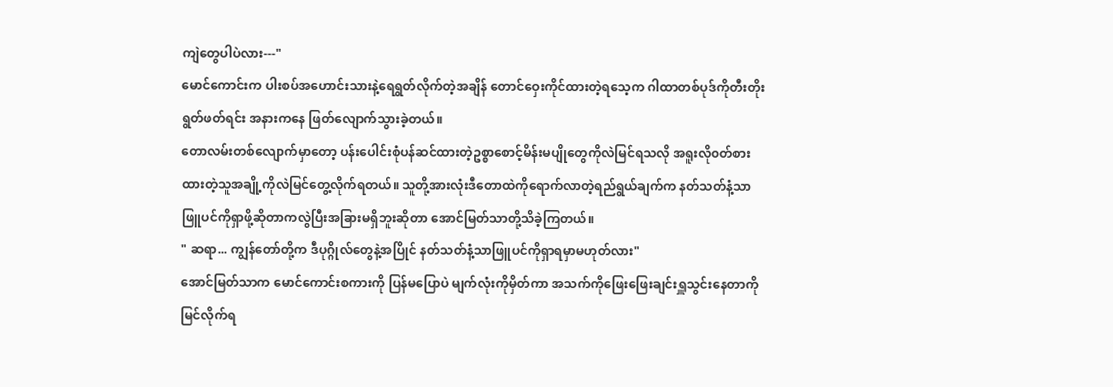ကျဲတွေပါပဲလား---"
မောင်ကောင်းက ပါးစပ်အဟောင်းသားနဲ့ရေရွတ်လိုက်တဲ့အချိန် တောင်ဝှေးကိုင်ထားတဲ့ရသေ့က ဂါထာတစ်ပုဒ်ကိုတီးတိုးရွတ်ဖတ်ရင်း အနားကနေ ဖြတ်လျောက်သွားခဲ့တယ်။
တောလမ်းတစ်လျောက်မှာတော့ ပန်းပေါင်းစုံပန်ဆင်ထားတဲ့ဥစ္စာစောင့်မိန်းမပျိုတွေကိုလဲမြင်ရသလို အရူးလို၀တ်စားထားတဲ့သူအချို့ကိုလဲမြင်တွေ့လိုက်ရတယ်။ သူတို့အားလုံးဒီတောထဲကိုရောက်လာတဲ့ရည်ရွယ်ချက်က နတ်သတ်နံ့သာဖြူပင်ကိုရှာဖို့ဆိုတာကလွဲပြီးအခြားမရှိဘူးဆိုတာ အောင်မြတ်သာတို့သိခဲ့ကြတယ်။
" ဆရာ... ကျွန်တော်တို့က ဒီပုဂ္ဂိုလ်တွေနဲ့အပြိုင် နတ်သတ်နံ့သာဖြူပင်ကိုရှာရမှာမဟုတ်လား"
အောင်မြတ်သာက မောင်ကောင်းစကားကို ပြန်မပြောပဲ မျက်လုံးကိုမှိတ်ကာ အသက်ကိုဖြေးဖြေးချင်းရှူသွင်းနေတာကိုမြင်လိုက်ရ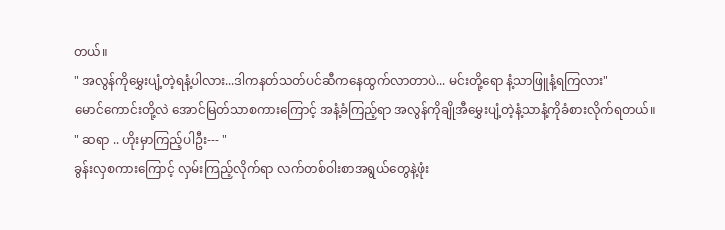တယ်။
" အလွန်ကိုမွှေးပျံ့တဲ့ရနံ့ပါလား...ဒါကနတ်သတ်ပင်ဆီကနေထွက်လာတာပဲ... မင်းတို့ရော နံ့သာဖြူနံ့ရကြလား"
မောင်ကောင်းတို့လဲ အောင်မြတ်သာစကားကြောင့် အနံ့ခံကြည့်ရာ အလွန်ကိုချိုအီမွှေးပျံ့တဲ့နံ့သာနံ့ကိုခံစားလိုက်ရတယ်။
" ဆရာ .. ဟိုးမှာကြည့်ပါဦး--- "
ခွန်းလှစကားကြောင့် လှမ်းကြည့်လိုက်ရာ လက်တစ်ဝါးစာအရွယ်တွေနဲ့ဖုံး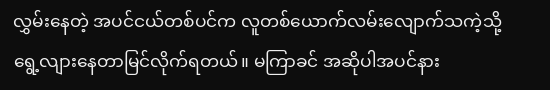လွှမ်းနေတဲ့ အပင်ငယ်တစ်ပင်က လူတစ်ယောက်လမ်းလျောက်သကဲ့သို့ ရွေ့လျားနေတာမြင်လိုက်ရတယ်။ မကြာခင် အဆိုပါအပင်နား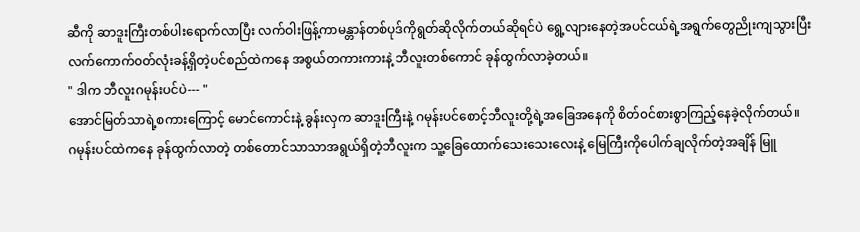ဆီကို ဆာဒူးကြီးတစ်ပါးရောက်လာပြီး လက်ဝါးဖြန့်ကာမန္တာန်တစ်ပုဒ်ကိုရွတ်ဆိုလိုက်တယ်ဆိုရင်ပဲ ရွေ့လျားနေတဲ့အပင်ငယ်ရဲ့အရွက်တွေညိုးကျသွားပြီး လက်ကောက်၀တ်လုံးခန့်ရှိတဲ့ပင်စည်ထဲကနေ အစွယ်တကားကားနဲ့ ဘီလူးတစ်ကောင် ခုန်ထွက်လာခဲ့တယ်။
" ဒါက ဘီလူးဂမုန်းပင်ပဲ--- "
အောင်မြတ်သာရဲ့စကားကြောင့် မောင်ကောင်းနဲ့ ခွန်းလှက ဆာဒူးကြီးနဲ့ ဂမုန်းပင်စောင့်ဘီလူးတို့ရဲ့အခြေအနေကို စိတ်၀င်စားစွာကြည့်နေခဲ့လိုက်တယ်။
ဂမုန်းပင်ထဲကနေ ခုန်ထွက်လာတဲ့ တစ်တောင်သာသာအရွယ်ရှိတဲ့ဘီလူးက သူ့ခြေထောက်သေးသေးလေးနဲ့ မြေကြီးကိုပေါက်ချလိုက်တဲ့အချိန် မြူ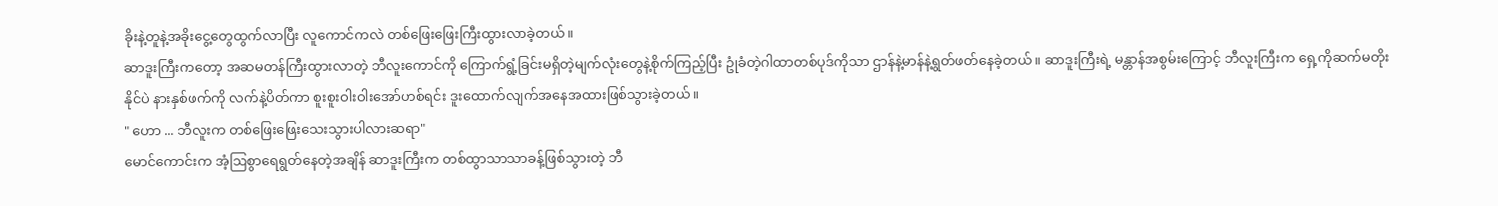ခိုးနဲ့တူနဲ့အခိုးငွေ့တွေထွက်လာပြီး လူကောင်ကလဲ တစ်ဖြေးဖြေးကြီးထွားလာခဲ့တယ်။
ဆာဒူးကြီးကတော့ အဆမတန်ကြီးထွားလာတဲ့ ဘီလူးကောင်ကို ကြောက်ရွံ့ခြင်းမရှိတဲ့မျက်လုံးတွေနဲ့စိုက်ကြည့်ပြီး ဥုံခံတဲ့ဂါထာတစ်ပုဒ်ကိုသာ ဌာန်နဲ့မာန်နဲ့ရွတ်ဖတ်နေခဲ့တယ်။ ဆာဒူးကြီးရဲ့ မန္တာန်အစွမ်းကြောင့် ဘီလူးကြီးက ရှေ့ကိုဆက်မတိုးနိုင်ပဲ နားနှစ်ဖက်ကို လက်နဲ့ပိတ်ကာ စူးစူးဝါးဝါးအော်ဟစ်ရင်း ဒူးထောက်လျက်အနေအထားဖြစ်သွားခဲ့တယ်။
" ဟော ... ဘီလူးက တစ်ဖြေးဖြေးသေးသွားပါလားဆရာ"
မောင်ကောင်းက အံ့ဩစွာရေရွတ်နေတဲ့အချိန် ဆာဒူးကြီးက တစ်ထွာသာသာခန့်ဖြစ်သွားတဲ့ ဘီ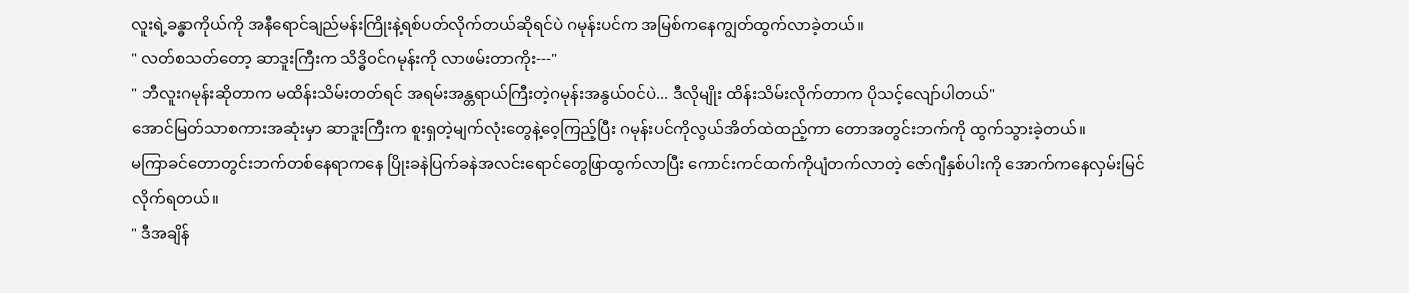လူးရဲ့ခန္ဓာကိုယ်ကို အနီရောင်ချည်မန်းကြိုးနဲ့ရစ်ပတ်လိုက်တယ်ဆိုရင်ပဲ ဂမုန်းပင်က အမြစ်ကနေကျွတ်ထွက်လာခဲ့တယ်။
" လတ်စသတ်တော့ ဆာဒူးကြီးက သိဒ္ဓိ၀င်ဂမုန်းကို လာဖမ်းတာကိုး---"
" ဘီလူးဂမုန်းဆိုတာက မထိန်းသိမ်းတတ်ရင် အရမ်းအန္တရာယ်ကြီးတဲ့ဂမုန်းအနွယ်၀င်ပဲ... ဒီလိုမျိုး ထိန်းသိမ်းလိုက်တာက ပိုသင့်လျော်ပါတယ်"
အောင်မြတ်သာစကားအဆုံးမှာ ဆာဒူးကြီးက စူးရှတဲ့မျက်လုံးတွေနဲ့ဝေ့ကြည့်ပြီး ဂမုန်းပင်ကိုလွယ်အိတ်ထဲထည့်ကာ တောအတွင်းဘက်ကို ထွက်သွားခဲ့တယ်။
မကြာခင်တောတွင်းဘက်တစ်နေရာကနေ ပြိုးခနဲပြက်ခနဲအလင်းရောင်တွေဖြာထွက်လာပြီး ကောင်းကင်ထက်ကိုပျံတက်လာတဲ့ ဇော်ဂျီနှစ်ပါးကို အောက်ကနေလှမ်းမြင်လိုက်ရတယ်။
" ဒီအချိန်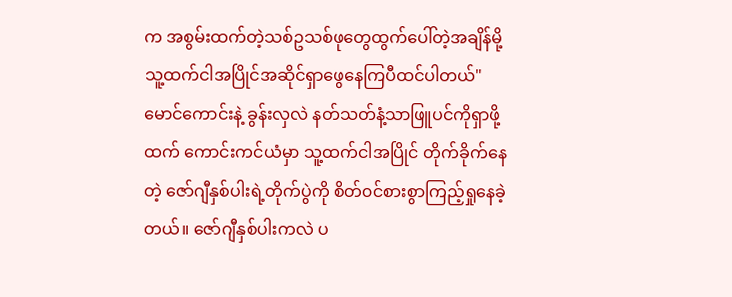က အစွမ်းထက်တဲ့သစ်ဥသစ်ဖုတွေထွက်ပေါ်တဲ့အချိန်မို့ သူ့ထက်ငါအပြိုင်အဆိုင်ရှာဖွေနေကြပီထင်ပါတယ်"
မောင်ကောင်းနဲ့ ခွန်းလှလဲ နတ်သတ်နံ့သာဖြူပင်ကိုရှာဖို့ထက် ကောင်းကင်ယံမှာ သူ့ထက်ငါအပြိုင် တိုက်ခိုက်နေတဲ့ ဇော်ဂျီနှစ်ပါးရဲ့တိုက်ပွဲကို စိတ်၀င်စားစွာကြည့်ရှုနေခဲ့တယ်။ ဇော်ဂျီနှစ်ပါးကလဲ ပ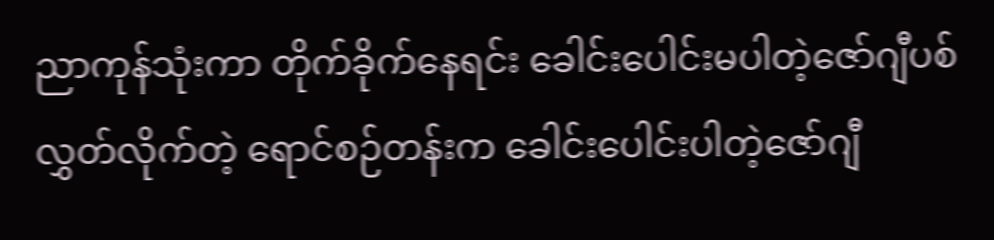ညာကုန်သုံးကာ တိုက်ခိုက်နေရင်း ခေါင်းပေါင်းမပါတဲ့ဇော်ဂျီပစ်လွှတ်လိုက်တဲ့ ရောင်စဉ်တန်းက ခေါင်းပေါင်းပါတဲ့ဇော်ဂျီ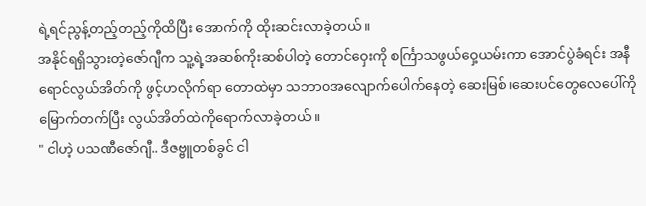ရဲ့ရင်ညွန့်တည့်တည့်ကိုထိပြီး အောက်ကို ထိုးဆင်းလာခဲ့တယ်။
အနိုင်ရရှိသွားတဲ့ဇော်ဂျီက သူ့ရဲ့အဆစ်ကိုးဆစ်ပါတဲ့ တောင်ဝှေးကို စင်္ကြာသဖွယ်ဝှေ့ယမ်းကာ အောင်ပွဲခံရင်း အနီရောင်လွယ်အိတ်ကို ဖွင့်ဟလိုက်ရာ တောထဲမှာ သဘာ၀အလျောက်ပေါက်နေတဲ့ ဆေးမြစ်၊ဆေးပင်တွေလေပေါ်ကိုမြောက်တက်ပြီး လွယ်အိတ်ထဲကိုရောက်လာခဲ့တယ်။
" ငါဟဲ့ ပသဏီဇော်ဂျီ.. ဒီဇဗ္ဗူတစ်ခွင် ငါ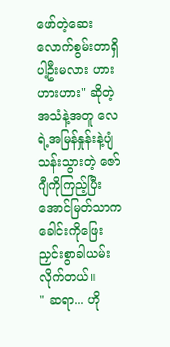ဖော်တဲ့ဆေးလောက်စွမ်းတာရှိပါ့ဦးမလား ဟားဟားဟား" ဆိုတဲ့အသံနဲ့အတူ လေရဲ့အမြန်နှုန်းနဲ့ပျံသန်းသွားတဲ့‌ ဇော်ဂျီကိုကြည့်ပြီး အောင်မြတ်သာက ခေါင်းကိုဖြေးညှင်းစွာခါယမ်းလိုက်တယ်။
" ဆရာ... ဟို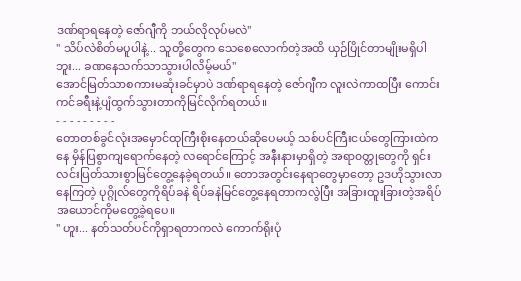ဒဏ်ရာရနေတဲ့ ဇော်ဂျီကို ဘယ်လိုလုပ်မလဲ"
" သိပ်လဲစိတ်မပူပါနဲ့... သူတို့တွေက သေစေလောက်တဲ့အထိ ယှဉ်ပြိုင်တာမျိုးမရှိပါဘူး... ခဏနေသက်သာသွားပါလိမ့်မယ်"
အောင်မြတ်သာစကားမဆုံးခင်မှာပဲ ဒဏ်ရာရနေတဲ့ ဇော်ဂျီက လူးလဲကာထပြီး ကောင်းကင်ခရီးနဲ့ပျံထွက်သွားတာကိုမြင်လိုက်ရတယ်။
- - - - - - - - -
တောတစ်ခွင်လုံးအမှောင်ထုကြီးစိုးနေတယ်ဆိုပေမယ့် သစ်ပင်ကြီးငယ်တွေကြားထဲကနေ မှိန်ပြစွာကျရောက်နေတဲ့ လရောင်ကြောင့် အနီးနားမှာရှိတဲ့ အရာ၀တ္တုတွေကို ရှင်းလင်းပြတ်သားစွာမြင်တွေ့နေခဲ့ရတယ်။ တောအတွင်းနေရာတွေမှာတော့ ဥဒဟိုသွားလာနေကြတဲ့ ပုဂ္ဂိုလ်တွေကိုရိပ်ခနဲ ရိပ်ခနဲမြင်တွေ့နေရတာကလွဲပြီး အခြားထူးခြားတဲ့အရိပ်အယောင်ကိုမတွေ့ခဲ့ရပေ။
" ဟူး... နတ်သတ်ပင်ကိုရှာရတာကလဲ ကောက်ရိုးပုံ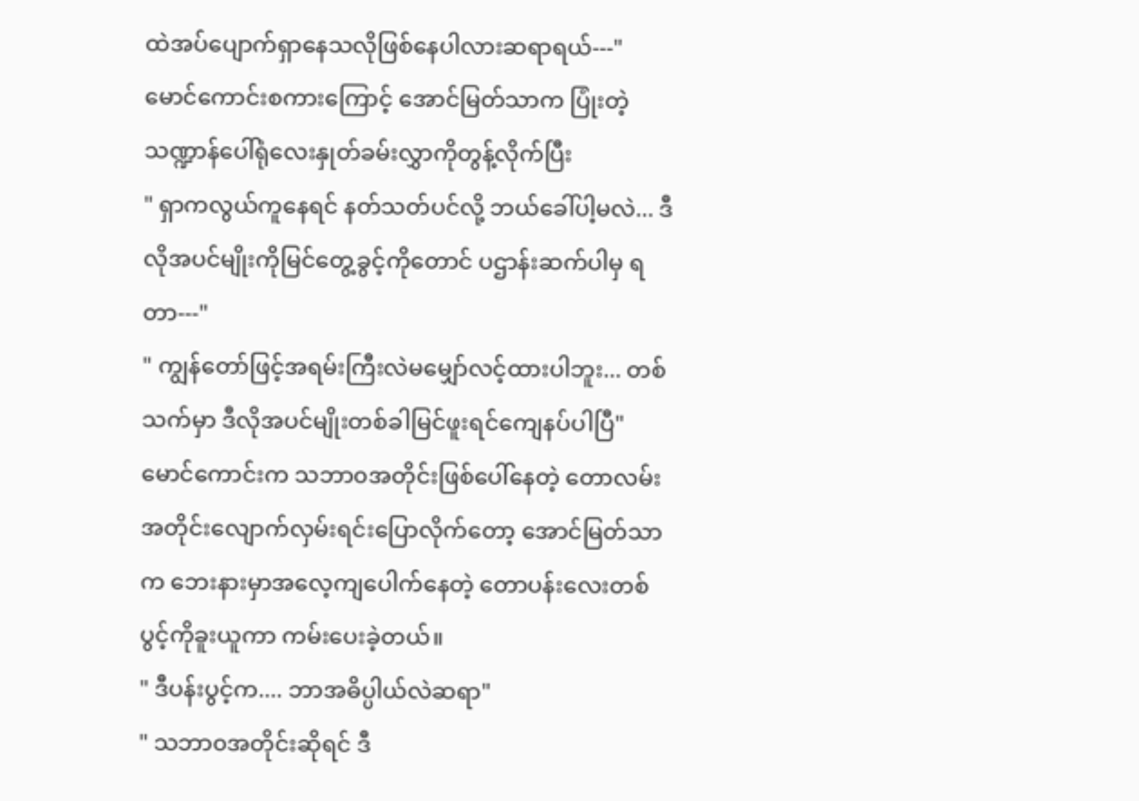ထဲအပ်ပျောက်ရှာနေသလိုဖြစ်နေပါလားဆရာရယ်---"
မောင်ကောင်းစကားကြောင့် အောင်မြတ်သာက ပြုံးတဲ့သဏ္ဍာန်ပေါ်ရုံလေးနှုတ်ခမ်းလွှာကိုတွန့်လိုက်ပြီး
" ရှာကလွယ်ကူနေရင် နတ်သတ်ပင်လို့ ဘယ်ခေါ်ပါ့မလဲ... ဒီလိုအပင်မျိုးကိုမြင်တွေ့ခွင့်ကိုတောင် ပဌာန်းဆက်ပါမှ ရတာ---"
" ကျွန်တော်ဖြင့်အရမ်းကြီးလဲမမျှော်လင့်ထားပါဘူး... တစ်သက်မှာ ဒီလိုအပင်မျိုးတစ်ခါမြင်ဖူးရင်ကျေနပ်ပါပြီ"
မောင်ကောင်းက သဘာ၀အတိုင်းဖြစ်ပေါ်နေတဲ့ တောလမ်းအတိုင်းလျောက်လှမ်းရင်းပြောလိုက်တော့ အောင်မြတ်သာက ဘေးနားမှာအလေ့ကျပေါက်နေတဲ့ တောပန်းလေးတစ်ပွင့်ကိုခူးယူကာ ကမ်းပေးခဲ့တယ်။
" ဒီပန်းပွင့်က.... ဘာအဓိပ္ပါယ်လဲဆရာ"
" သဘာ၀အတိုင်းဆိုရင် ဒီ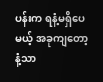ပန်းက ရနံ့မရှိပေမယ့် အခုကျတော့ နံ့သာ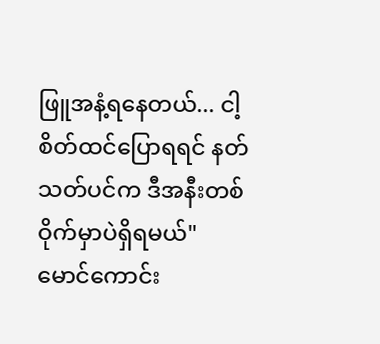ဖြူအနံ့ရနေတယ်... ငါ့စိတ်ထင်ပြောရရင် နတ်သတ်ပင်က ဒီအနီးတစ်ဝိုက်မှာပဲရှိရမယ်"
မောင်ကောင်း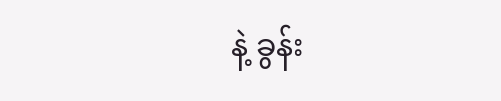နဲ့ ခွန်း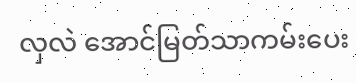လှလဲ အောင်မြတ်သာကမ်းပေး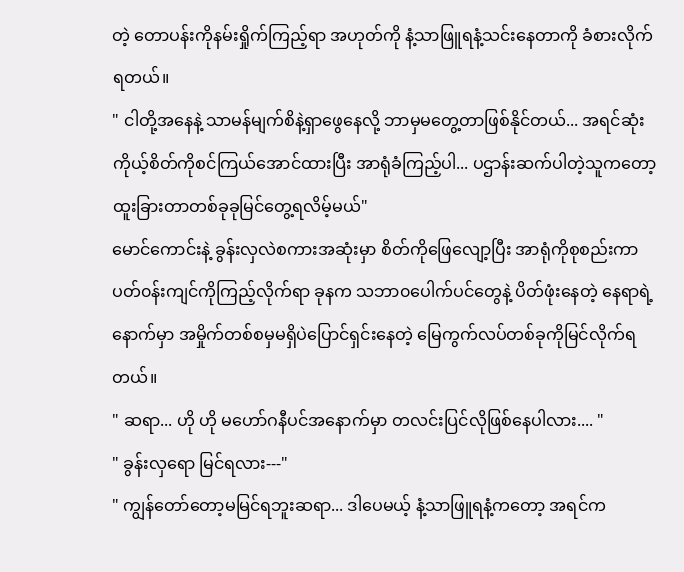တဲ့ တောပန်းကိုနမ်းရှိုက်ကြည့်ရာ အဟုတ်ကို နံ့သာဖြူရနံ့သင်းနေတာကို ခံစားလိုက်ရတယ်။
" ငါတို့အနေနဲ့ သာမန်မျက်စိနဲ့ရှာဖွေနေလို့ ဘာမှမတွေ့တာဖြစ်နိုင်တယ်... အရင်ဆုံး ကိုယ့်စိတ်ကိုစင်ကြယ်အောင်ထားပြီး အာရုံခံကြည့်‌ပါ... ပဌာန်းဆက်ပါတဲ့သူကတော့ ထူးခြားတာတစ်ခုခုမြင်တွေ့ရလိမ့်မယ်"
မောင်ကောင်းနဲ့ ခွန်းလှလဲစကားအဆုံးမှာ စိတ်ကိုဖြေလျော့ပြီး အာရုံကိုစုစည်းကာ ပတ်၀န်းကျင်ကိုကြည့်လိုက်ရာ ခုနက သဘာ၀ပေါက်ပင်တွေနဲ့ ပိတ်ဖုံးနေတဲ့ နေရာရဲ့နောက်မှာ အမှိုက်တစ်စမှမရှိပဲပြောင်ရှင်းနေတဲ့ မြေကွက်လပ်တစ်ခုကိုမြင်လိုက်ရတယ်။
" ဆရာ... ဟို ဟို မဟော်ဂနီပင်အနောက်မှာ တလင်းပြင်လို‌ဖြစ်နေပါလား.... "
" ခွန်းလှရော မြင်ရလား---"
" ကျွန်တော်တော့မမြင်ရဘူးဆရာ... ဒါပေမယ့် နံ့သာဖြူရနံ့ကတော့ အရင်က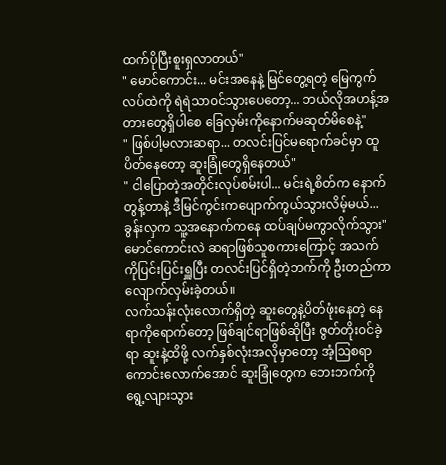ထက်ပိုပြီးစူးရှလာတယ်"
" မောင်ကောင်း... မင်းအနေနဲ့ မြင်တွေ့ရတဲ့ မြေကွက်လပ်ထဲကို ရဲရဲသာ၀င်သွားပေတော့... ဘယ်လိုအဟန့်အတားတွေရှိပါစေ ခြေလှမ်းကိုနောက်မဆုတ်မိစေနဲ့"
" ဖြစ်ပါ့မလားဆရာ... တလင်းပြင်မရောက်ခင်မှာ ထူပိတ်နေတော့ ဆူးခြုံတွေရှိနေတယ်"
" ငါပြောတဲ့အတိုင်းလုပ်စမ်းပါ... မင်းရဲ့စိတ်က နောက်တွန့်တာနဲ့ ဒီမြင်ကွင်းကပျောက်ကွယ်သွားလိမ့်မယ်... ခွန်းလှက သူ့အနောက်ကနေ ထပ်ချပ်မကွာလိုက်သွား"
မောင်ကောင်းလဲ ဆရာဖြစ်သူစကားကြောင့် အသက်ကိုပြင်းပြင်းရှူပြီး တလင်းပြင်ရှိတဲ့ဘက်ကို ဦးတည်ကာလျောက်လှမ်းခဲ့တယ်။
လက်သန်းလုံးလောက်ရှိတဲ့ ဆူးတွေနဲ့ပိတ်ဖုံးနေတဲ့ ‌နေရာကိုရောက်တော့ ဖြစ်ချင်ရာဖြစ်ဆိုပြီး ဇွတ်တိုး၀င်ခဲ့ရာ ဆူးနဲ့ထိဖို့ လက်နှစ်လုံးအလိုမှာတော့ အံ့ဩစရာကောင်းလောက်အောင် ဆူးခြုံတွေက ဘေးဘက်ကို ရွေ့လျားသွား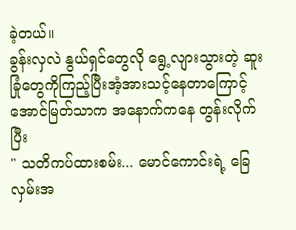ခဲ့တယ်။
ခွန်းလှလဲ နွယ်ရှင်တွေလို ရွေ့လျားသွားတဲ့ ဆူးခြုံတွေကိုကြည့်ပြီးအံ့အားသင့်နေတာကြောင့် အောင်မြတ်သာက အနောက်ကနေ တွန်းလိုက်ပြီး
" သတိကပ်ထားစမ်း... မောင်ကောင်းရဲ့ ခြေလှမ်းအ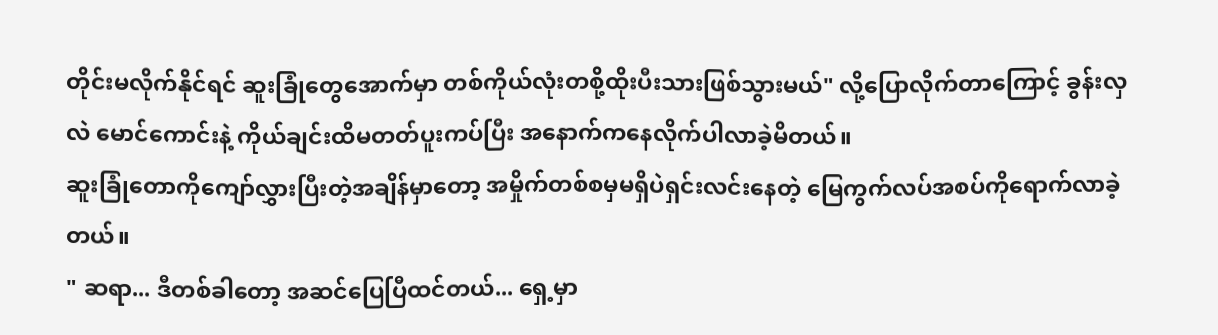တိုင်းမလိုက်နိုင်ရင် ဆူးခြုံတွေအောက်မှာ တစ်ကိုယ်လုံးတစို့ထိုးပီးသားဖြစ်သွားမယ်" လို့ပြောလိုက်တာကြောင့် ခွန်းလှလဲ မောင်ကောင်းနဲ့ ကိုယ်ချင်းထိမတတ်ပူးကပ်ပြီး အနောက်ကနေလိုက်ပါလာခဲ့မိတယ်။
ဆူးခြုံတောကိုကျော်လွှားပြီးတဲ့အချိန်မှာတော့ အမှိုက်တစ်စမှမရှိပဲရှင်းလင်းနေတဲ့ မြေကွက်လပ်အစပ်ကိုရောက်လာခဲ့တယ်။
" ဆရာ... ဒီတစ်ခါတော့ အဆင်ပြေပြီထင်တယ်... ရှေ့မှာ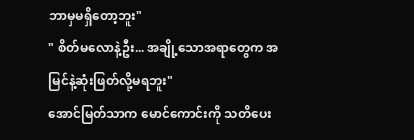ဘာမှမရှိတော့ဘူး"
" စိတ်မလောနဲ့ဦး... အချို့သောအရာတွေက အမြင်နဲ့ဆုံးဖြတ်လို့မရဘူး"
အောင်မြတ်သာက မောင်ကောင်းကို သတိပေး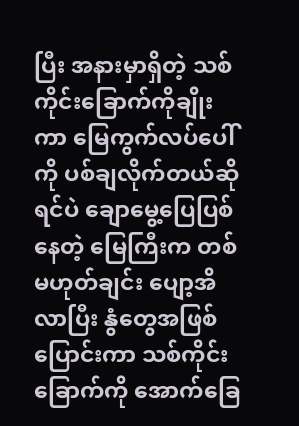ပြီး အနားမှာရှိတဲ့ ‌သစ်ကိုင်းခြောက်ကိုချိုးကာ မြေကွက်လပ်ပေါ်ကို ပစ်ချလိုက်တယ်ဆိုရင်ပဲ ချောမွေ့ပြေပြစ်နေတဲ့ မြေကြီးက တစ်မဟုတ်ချင်း ပျော့အိလာပြီး နွံတွေအဖြစ်ပြောင်းကာ သစ်ကိုင်းခြောက်ကို အောက်ခြေ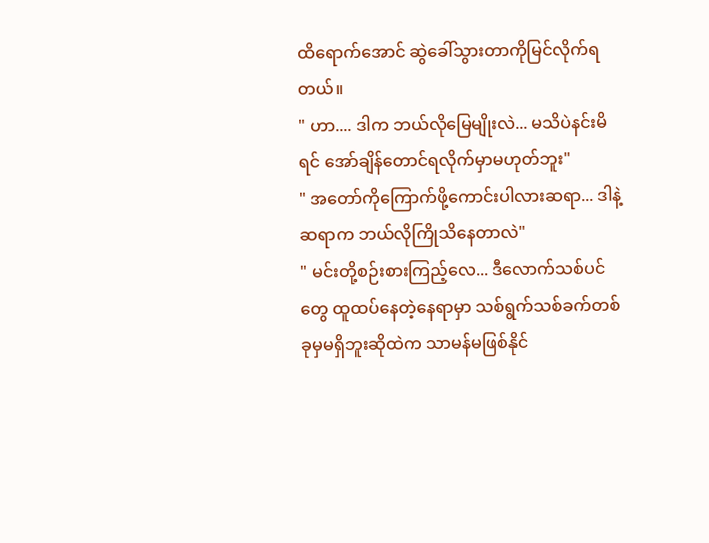ထိရောက်အောင် ဆွဲခေါ်သွားတာကိုမြင်လိုက်ရတယ်။
" ဟာ.... ဒါက ဘယ်လိုမြေမျိုးလဲ... မသိပဲနင်းမိရင် အော်ချိန်တောင်ရလိုက်မှာမဟုတ်ဘူး"
" အတော်ကိုကြောက်ဖို့ကောင်းပါလားဆရာ... ဒါနဲ့ ဆရာက ဘယ်လိုကြိုသိနေတာလဲ"
" မင်းတို့စဉ်းစားကြည့်လေ... ဒီလောက်သစ်ပင်တွေ ထူထပ်နေတဲ့နေရာမှာ သစ်ရွက်သစ်ခက်တစ်ခုမှမရှိဘူးဆိုထဲက သာမန်မဖြစ်နိုင်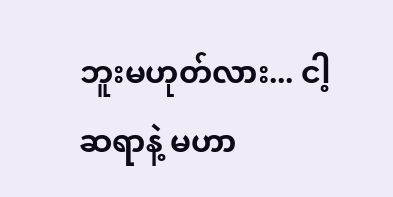ဘူးမဟုတ်လား... ငါ့ဆရာနဲ့ မဟာ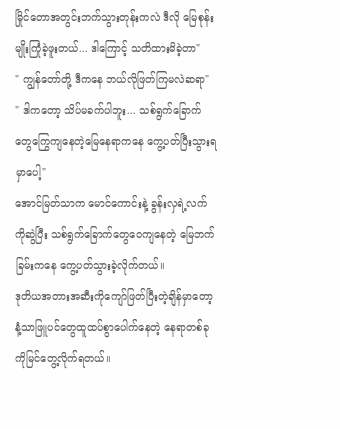မြိုင်တောအတွင်းဘက်သွားတုန်းကလဲ ဒီလို မြေစုန်းမျိုးကြုံခဲ့ဖူးတယ်... ဒါကြောင့် သတိထားမိခဲ့တာ"
" ကျွန်တော်တို့ ဒီကနေ ဘယ်လိုဖြတ်ကြမလဲဆရာ"
" ဒါကတော့ သိပ်မခက်ပါဘူး... သစ်ရွက်ခြောက်တွေကြွေကျနေတဲ့မြေနေရာကနေ‌ ကွေ့ပတ်ပြီးသွားရမှာပေါ့"
အောင်မြတ်သာက မောင်ကောင်းနဲ့ ခွန်းလှရဲ့လက်ကိုဆွဲပြီး သစ်ရွက်ခြောက်တွေဝေကျနေတဲ့ မြေဘက်ခြမ်းကနေ ကွေ့ပတ်သွားခဲ့လိုက်တယ်။
ဒုတိယအတားအဆီးကိုကျော်ဖြတ်ပြီးတဲ့ချိန်မှာတော့ နံ့သာဖြူပင်တွေထူထပ်စွာပေါက်နေတဲ့ နေရာတစ်ခုကိုမြင်တွေ့လိုက်ရတယ်။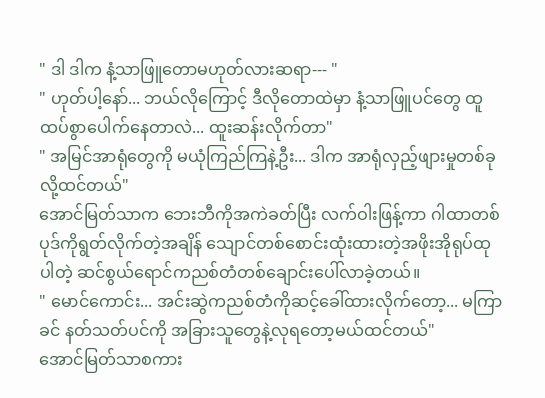" ဒါ ဒါက နံ့သာဖြူတောမဟုတ်လားဆရာ--- "
" ဟုတ်ပါ့နော်... ဘယ်လိုကြောင့် ဒီလိုတောထဲမှာ နံ့သာဖြူပင်တွေ ထူထပ်စွာပေါက်နေတာလဲ... ထူးဆန်းလိုက်တာ"
" အမြင်အာရုံတွေကို မယုံကြည်ကြနဲ့ဦး... ဒါက အာရုံလှည့်ဖျားမှုတစ်ခုလို့ထင်တယ်"
အောင်မြတ်သာက ဘေးဘီကိုအကဲခတ်ပြီး လက်ဝါးဖြန့်ကာ ဂါထာတစ်ပုဒ်ကိုရွတ်လိုက်တဲ့အချိန် သျောင်တစ်စောင်းထုံးထားတဲ့အဖိုးအိုရုပ်ထုပါတဲ့ ဆင်စွယ်ရောင်ကညစ်တံတစ်ချောင်းပေါ်လာခဲ့တယ်။
" မောင်ကောင်း... အင်းဆွဲကညစ်တံကိုဆင့်ခေါ်ထားလိုက်တော့... မကြာခင် နတ်သတ်ပင်ကို အခြားသူတွေနဲ့လုရတော့မယ်ထင်တယ်"
အောင်မြတ်သာစကား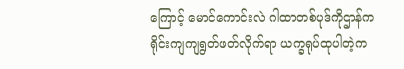ကြောင့် မောင်ကောင်းလဲ ဂါထာတစ်ပုဒ်ကိုဌာန်ကရိုင်းကျကျရွတ်ဖတ်လိုက်ရာ ယက္ခရုပ်ထုပါတဲ့က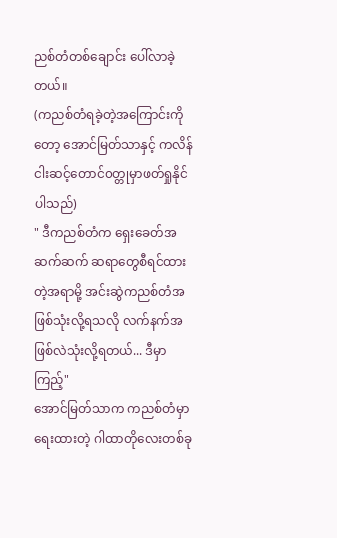ညစ်တံတစ်ချောင်း ပေါ်လာခဲ့တယ်။
(ကညစ်တံရခဲ့တဲ့အကြောင်းကိုတော့ အောင်မြတ်သာနှင့် ကလိန်ငါးဆင့်တောင်၀တ္တုမှာဖတ်ရှုနိုင်ပါသည်)
" ဒီကညစ်တံက ရှေးခေတ်အဆက်ဆက် ဆရာတွေစီရင်ထားတဲ့အရာမို့ အင်းဆွဲကညစ်တံအဖြစ်သုံးလို့ရသလို လက်နက်အဖြစ်လဲသုံးလို့ရတယ်... ဒီမှာကြည့်"
အောင်မြတ်သာက ကညစ်တံမှာရေးထားတဲ့ ဂါထာတိုလေးတစ်ခု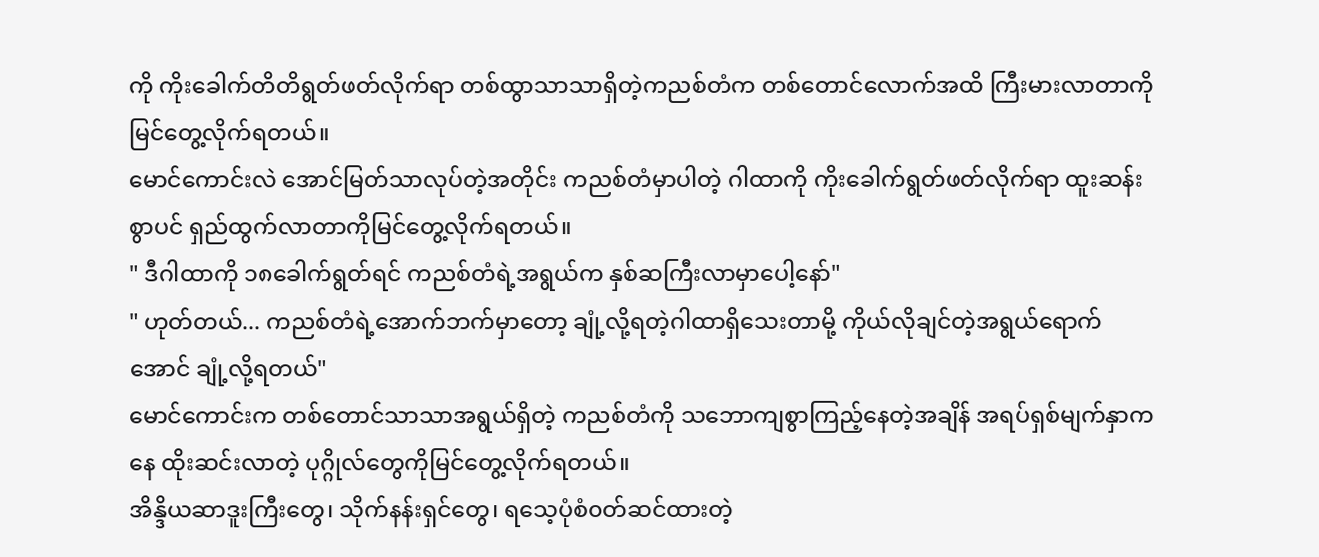ကို ကိုးခေါက်တိတိရွတ်ဖတ်လိုက်ရာ တစ်ထွာသာသာရှိတဲ့ကညစ်တံက တစ်တောင်လောက်အထိ ကြီးမားလာတာကိုမြင်တွေ့လိုက်ရတယ်။
မောင်ကောင်းလဲ အောင်မြတ်သာလုပ်တဲ့အတိုင်း ကညစ်တံမှာပါတဲ့ ဂါထာကို ကိုးခေါက်ရွတ်ဖတ်လိုက်ရာ ထူးဆန်းစွာပင် ရှည်ထွက်လာတာကိုမြင်တွေ့လိုက်ရတယ်။
" ဒီဂါထာကို ၁၈ခေါက်ရွတ်ရင် ကညစ်တံရဲ့အရွယ်က နှစ်ဆကြီးလာမှာပေါ့နော်"
" ဟုတ်တယ်... ကညစ်တံရဲ့အောက်ဘက်မှာတော့ ချုံ့လို့ရတဲ့ဂါထာရှိသေးတာမို့ ကိုယ်လိုချင်တဲ့အရွယ်ရောက်အောင် ချုံ့လို့ရတယ်"
မောင်ကောင်းက တစ်တောင်သာသာအရွယ်ရှိတဲ့ ကညစ်တံကို သဘောကျစွာကြည့်နေတဲ့အချိန် အရပ်ရှစ်မျက်နှာကနေ ထိုးဆင်းလာတဲ့ ပုဂ္ဂိုလ်တွေကိုမြင်တွေ့လိုက်ရတယ်။
အိန္ဒိယဆာဒူးကြီးတွေ၊ သိုက်နန်းရှင်တွေ၊ ရသေ့ပုံစံ၀တ်ဆင်ထားတဲ့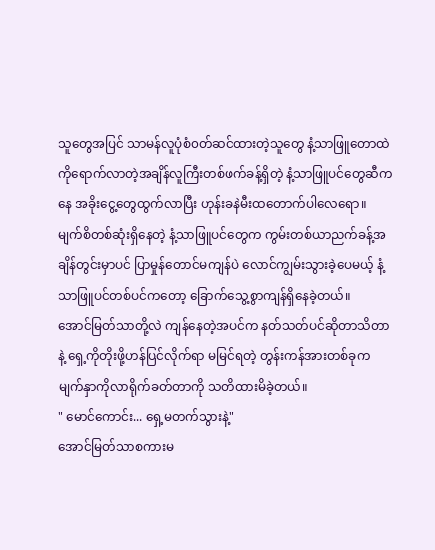သူတွေအပြင် သာမန်လူပုံစံ၀တ်ဆင်ထားတဲ့သူတွေ နံ့သာဖြူတောထဲကိုရောက်လာတဲ့အချိန်လူကြီးတစ်ဖက်ခန့်ရှိတဲ့ နံ့သာဖြူပင်တွေဆီကနေ အခိုးငွေ့တွေထွက်လာပြီး ဟုန်းခနဲမီးထတောက်ပါလေရော။
မျက်စိတစ်ဆုံးရှိနေတဲ့ နံ့သာဖြူပင်တွေက ကွမ်းတစ်ယာညက်ခန့်အချိန်တွင်းမှာပင် ပြာမှုန်တောင်မကျန်ပဲ လောင်ကျွမ်းသွားခဲ့ပေမယ့် နံ့သာဖြူပင်တစ်ပင်ကတော့ ခြောက်သွေ့စွာကျန်ရှိနေခဲ့တယ်။
အောင်မြတ်သာတို့လဲ ကျန်နေတဲ့အပင်က နတ်သတ်ပင်ဆိုတာသိတာနဲ့ ရှေ့ကိုတိုးဖို့ဟန်ပြင်လိုက်ရာ မမြင်ရတဲ့ တွန်းကန်အားတစ်ခုက မျက်နှာကိုလာရိုက်ခတ်တာကို သတိထားမိခဲ့တယ်။
" မောင်ကောင်း... ရှေ့မတက်သွားနဲ့"
အောင်မြတ်သာစကားမ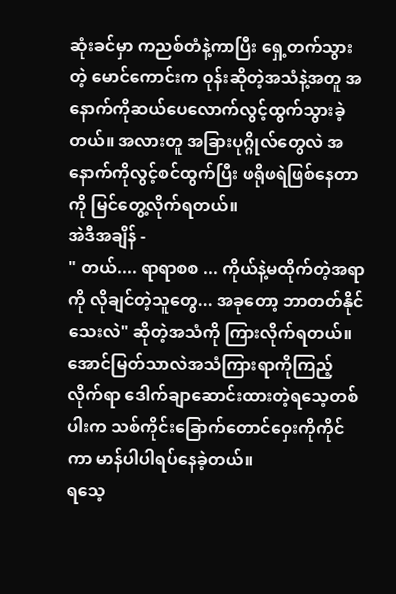ဆုံးခင်မှာ ကညစ်တံနဲ့ကာပြီး ရှေ့တက်သွားတဲ့ မောင်ကောင်းက ဝုန်းဆိုတဲ့အသံနဲ့အတူ အနောက်ကိုဆယ်ပေလောက်လွင့်ထွက်သွားခဲ့တယ်။ အလားတူ အခြားပုဂ္ဂိုလ်တွေလဲ အနောက်ကိုလွင့်စင်ထွက်ပြီး ဖရိုဖရဲဖြစ်နေတာကို မြင်တွေ့လိုက်ရတယ်။
အဲဒီအချိန် -
" တယ်.... ရာရာစစ ... ကိုယ်နဲ့မထိုက်တဲ့အရာကို လိုချင်တဲ့သူတွေ... အခုတော့ ဘာတတ်နိုင်သေးလဲ" ဆိုတဲ့အသံကို ကြားလိုက်ရတယ်။
အောင်မြတ်သာလဲအသံကြားရာကိုကြည့်လိုက်ရာ ဒေါက်ချာဆောင်းထားတဲ့ရသေ့တစ်ပါးက သစ်ကိုင်း‌ခြောက်တောင်ဝှေးကိုကိုင်ကာ မာန်ပါပါရပ်နေခဲ့တယ်။
ရသေ့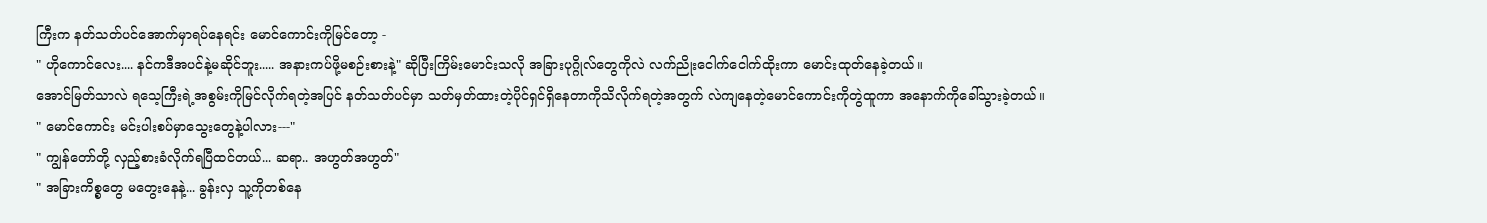ကြီးက နတ်သတ်ပင်အောက်မှာရပ်နေရင်း မောင်ကောင်းကိုမြင်တော့ -
" ဟိုကောင်လေး.... နင်ကဒီအပင်နဲ့မဆိုင်ဘူး..... အနားကပ်ဖို့မစဉ်းစားနဲ့" ဆိုပြီးကြိမ်းမောင်းသလို အခြားပုဂ္ဂိုလ်တွေကိုလဲ လက်ညိုးငေါက်ငေါက်ထိုးကာ မောင်းထုတ်နေခဲ့တယ်။
အောင်မြတ်သာလဲ ရသေ့ကြီးရဲ့အစွမ်းကိုမြင်လိုက်ရတဲ့အပြင် နတ်သတ်ပင်မှာ သတ်မှတ်ထားတဲ့ပိုင်ရှင်ရှိနေတာကိုသိလိုက်ရတဲ့အတွက် လဲကျနေတဲ့မောင်ကောင်းကိုတွဲထူကာ အနောက်ကိုခေါ်သွားခဲ့တယ်။
" မောင်ကောင်း မင်းပါးစပ်မှာသွေးတွေနဲ့ပါလား---"
" ကျွန်တော်တို့ လှည့်စားခံလိုက်ရပြီထင်တယ်... ဆရာ.. အဟွတ်အဟွတ်"
" အခြားကိစ္စတွေ မတွေးနေနဲ့... ခွန်းလှ သူ့ကိုတစ်နေ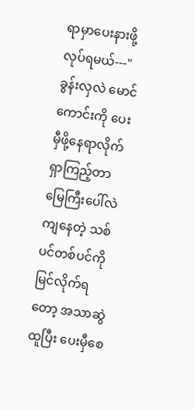ရာမှာပေးနားဖို့လုပ်ရမယ်---"
ခွန်းလှလဲ မောင်ကောင်းကို ပေးမှီဖို့နေရာလိုက်ရှာကြည့်တာ မြေကြီးပေါ်လဲကျနေတဲ့ သစ်ပင်တစ်ပင်ကိုမြင်လိုက်ရတော့ အသာဆွဲထူပြီး ပေးမှီစေ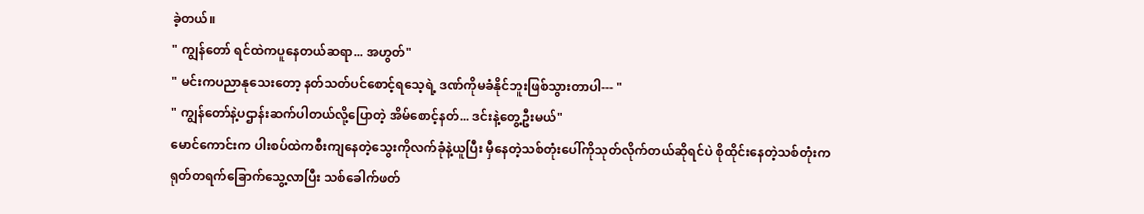ခဲ့တယ်။
" ကျွန်တော် ရင်ထဲကပူနေတယ်ဆရာ... အဟွတ်"
" မင်းကပညာနုသေးတော့ နတ်သတ်ပင်စောင့်ရသေ့ရဲ့ ဒဏ်ကိုမခံနိုင်ဘူးဖြစ်သွားတာပါ--- "
" ကျွန်တော်နဲ့ပဌာန်းဆက်ပါတယ်လို့ပြောတဲ့ အိမ်စောင့်နတ်... ဒင်းနဲ့တွေ့ဦးမယ်"
မောင်ကောင်းက ပါးစပ်ထဲကစီးကျနေတဲ့သွေးကိုလက်ခုံနဲ့ယူပြီး မှီနေတဲ့သစ်တုံးပေါ်ကိုသုတ်လိုက်တယ်ဆိုရင်ပဲ စိုထိုင်းနေတဲ့သစ်တုံးက ရုတ်တရက်ခြောက်သွေ့လာပြီး သစ်ခေါက်ဖတ်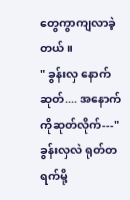တွေကွာကျလာခဲ့တယ်။
" ခွန်းလှ နောက်ဆုတ်.... အနောက်ကိုဆုတ်လိုက်---"
ခွန်းလှလဲ ရုတ်တရက်မို့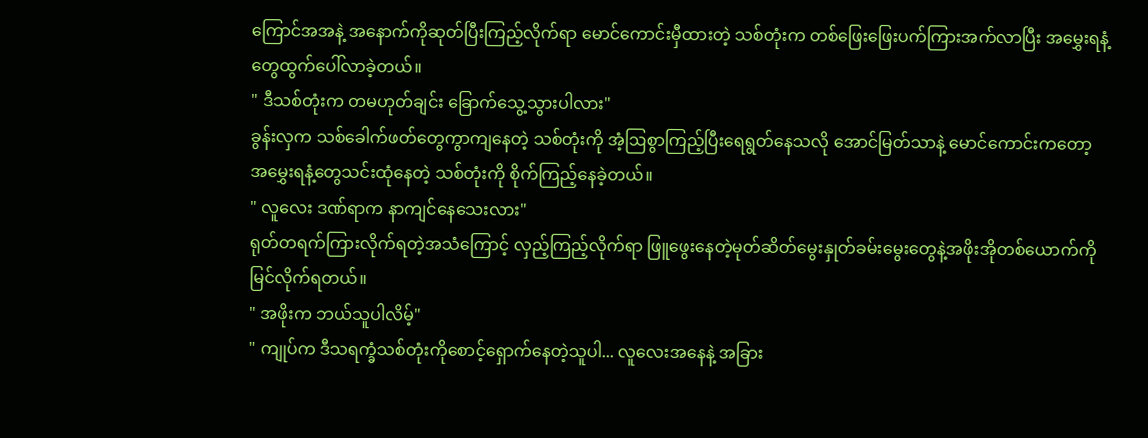ကြောင်အအနဲ့ အနောက်ကိုဆုတ်ပြီးကြည့်လိုက်ရာ မောင်ကောင်းမှီထားတဲ့ သစ်တုံးက တစ်ဖြေးဖြေးပက်ကြားအက်လာပြီး အမွှေးရနံ့တွေထွက်ပေါ်လာခဲ့တယ်။
" ဒီသစ်တုံးက တမဟုတ်ချင်း ခြောက်သွေ့သွားပါလား"
ခွန်းလှက သစ်ခေါက်ဖတ်တွေကွာကျနေတဲ့ သစ်တုံးကို အံ့ဩစွာကြည့်ပြီးရေရွတ်နေသလို အောင်မြတ်သာနဲ့ မောင်ကောင်းကတော့ အမွှေးရနံ့တွေသင်းထုံနေတဲ့ သစ်တုံးကို စိုက်ကြည့်နေခဲ့တယ်။
" လူလေး ဒဏ်ရာက နာကျင်နေသေးလား"
ရုတ်တရက်ကြားလိုက်ရတဲ့အသံကြောင့် လှည့်ကြည့်လိုက်ရာ ဖြူ‌ဖွေးနေတဲ့မုတ်ဆိတ်မွေးနှုတ်ခမ်းမွေးတွေနဲ့အဖိုးအိုတစ်ယောက်ကိုမြင်လိုက်ရတယ်။
" အဖိုးက ဘယ်သူပါလိမ့်"
" ကျုပ်က ဒီသရက္ခံသစ်တုံးကိုစောင့်ရှောက်နေတဲ့သူပါ... လူလေးအနေနဲ့ အခြား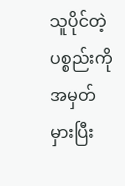သူပိုင်တဲ့ပစ္စည်းကို အမှတ်မှားပြီး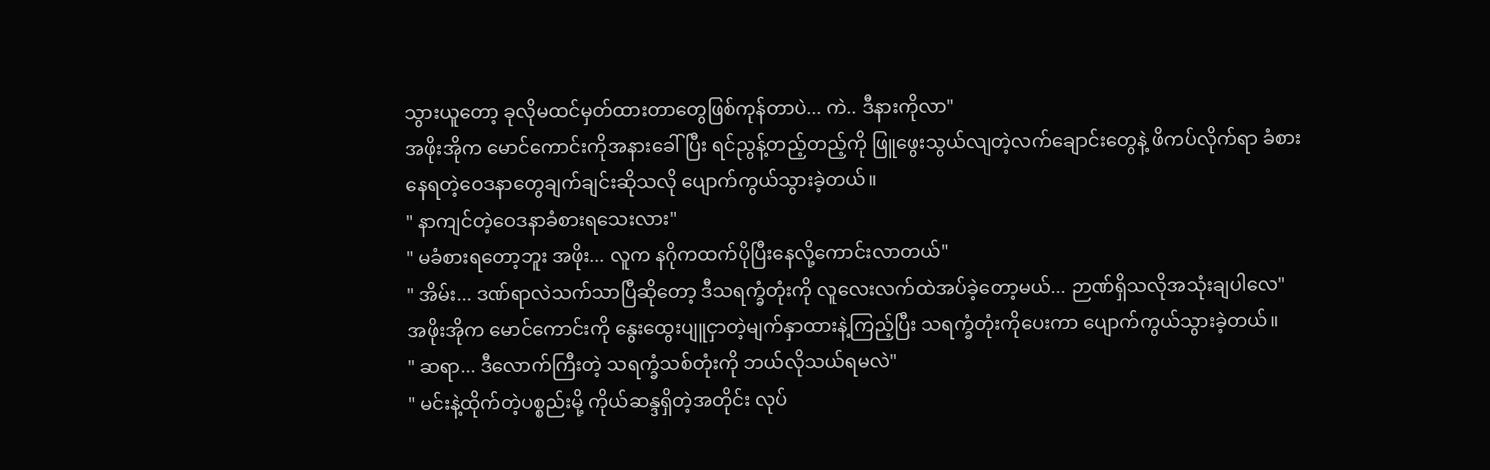သွားယူတော့ ခုလိုမထင်မှတ်ထားတာတွေဖြစ်ကုန်တာပဲ... ကဲ.. ဒီနားကိုလာ"
အဖိုးအိုက မောင်ကောင်းကိုအနားခေါ်ပြီး ရင်ညွန့်တည့်တည့်ကို ဖြူဖွေးသွယ်လျတဲ့လက်ချောင်းတွေနဲ့ ဖိကပ်လိုက်ရာ ခံစားနေရတဲ့ဝေဒနာတွေချက်ချင်းဆိုသလို ပျောက်ကွယ်သွားခဲ့တယ်။
" နာကျင်တဲ့ဝေဒနာခံစားရသေးလား"
" မခံစားရတော့ဘူး အဖိုး... လူက နဂိုကထက်ပိုပြီးနေလို့ကောင်းလာတယ်"
" အိမ်း... ဒဏ်ရာလဲသက်သာပြီဆိုတော့ ဒီသရက္ခံတုံးကို လူလေးလက်ထဲအပ်ခဲ့တော့မယ်... ဉာဏ်ရှိသလိုအသုံးချပါ‌လေ"
အဖိုးအိုက မောင်ကောင်းကို နွေးထွေးပျူငှာတဲ့မျက်နှာထားနဲ့ကြည့်ပြီး သရက္ခံတုံးကိုပေးကာ ပျောက်ကွယ်သွားခဲ့တယ်။
" ဆရာ... ဒီလောက်ကြီးတဲ့ သရက္ခံသစ်တုံးကို ဘယ်လိုသယ်ရမလဲ"
" မင်းနဲ့ထိုက်တဲ့ပစ္စည်းမို့ ကိုယ်ဆန္ဒရှိတဲ့အတိုင်း လုပ်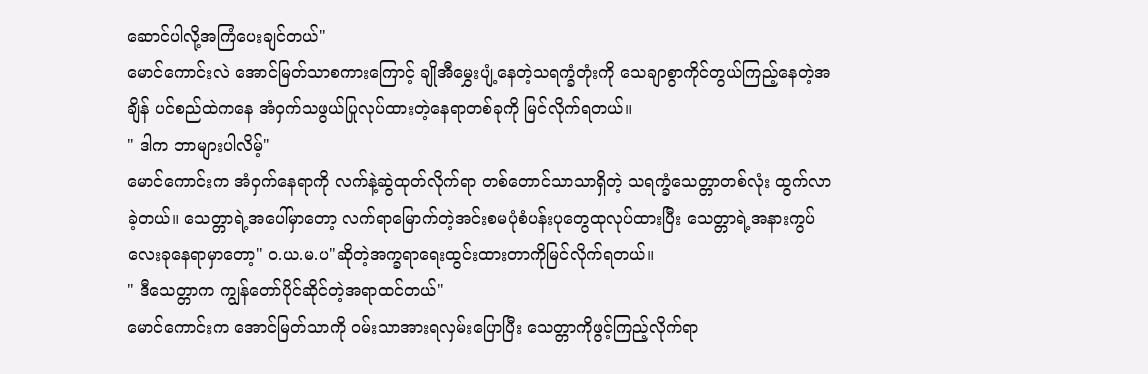ဆောင်ပါလို့အကြံပေးချင်တယ်"
မောင်ကောင်းလဲ အောင်မြတ်သာစကားကြောင့် ချိုအီမွှေးပျံ့နေတဲ့သရက္ခံတုံးကို သေချာစွာကိုင်တွယ်ကြည့်နေတဲ့အချိန် ပင်စည်ထဲကနေ အံဝှက်သဖွယ်ပြုလုပ်ထားတဲ့နေရာတစ်ခုကို မြင်လိုက်ရတယ်။
" ဒါက ဘာများပါလိမ့်"
မောင်ကောင်းက အံဝှက်နေရာကို လက်နဲ့ဆွဲထုတ်လိုက်ရာ တစ်တောင်သာသာရှိတဲ့ သရက္ခံသေတ္တာတစ်လုံး ထွက်လာခဲ့တယ်။ သေတ္တာရဲ့အပေါ်မှာတော့ လက်ရာမြောက်တဲ့အင်းစမပုံစံပန်းပုတွေထုလုပ်ထားပြီး သေတ္တာရဲ့အနားကွပ်လေးခုနေရာမှာတော့" ၀.ယ.မ.ပ"ဆိုတဲ့အက္ခရာရေးထွင်းထားတာကိုမြင်လိုက်ရတယ်။
" ဒီသေတ္တာက ကျွန်တော်ပိုင်ဆိုင်တဲ့အရာထင်တယ်"
မောင်ကောင်းက အောင်မြတ်သာကို ၀မ်းသာအားရလှမ်းပြောပြီး သေတ္တာကိုဖွင့်ကြည့်လိုက်ရာ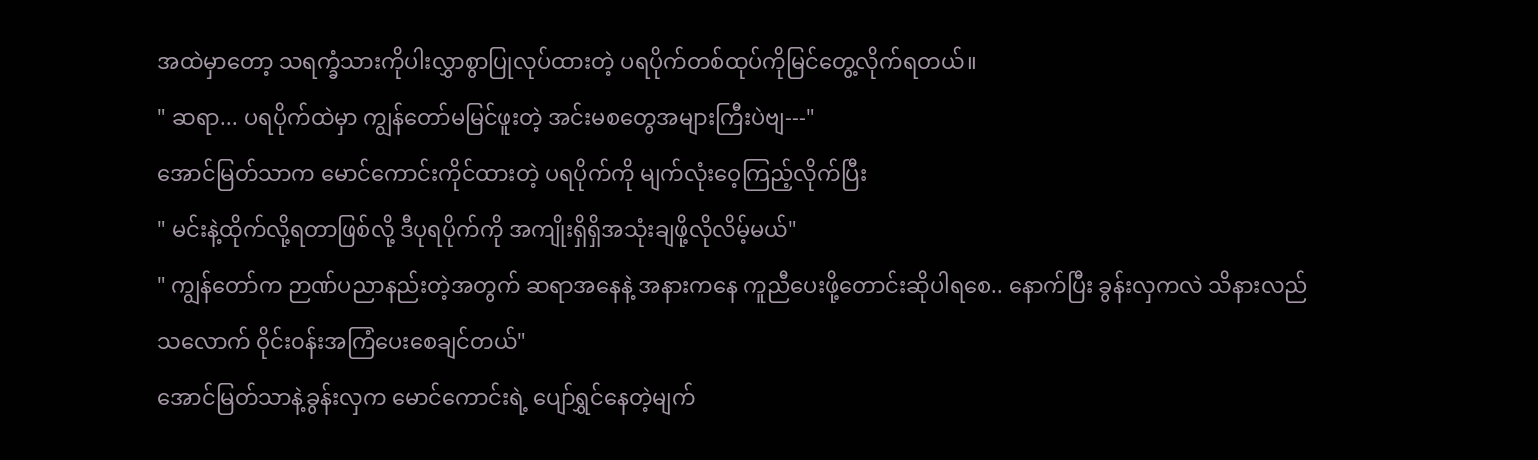အထဲမှာတော့ သရက္ခံသားကိုပါးလွှာစွာပြုလုပ်ထားတဲ့ ပရပိုက်တစ်ထုပ်ကိုမြင်တွေ့လိုက်ရတယ်။
" ဆရာ... ပရပိုက်ထဲမှာ ကျွန်တော်မမြင်ဖူးတဲ့ အင်းမစတွေအများကြီးပဲဗျ---"
အောင်မြတ်သာက မောင်ကောင်းကိုင်ထားတဲ့ ပရပိုက်ကို မျက်လုံးဝေ့ကြည့်လိုက်ပြီး
" မင်းနဲ့ထိုက်လို့ရတာဖြစ်လို့ ဒီပုရပိုက်ကို အကျိုးရှိရှိအသုံးချဖို့လိုလိမ့်မယ်"
" ကျွန်တော်က ဉာဏ်ပညာနည်းတဲ့အတွက် ဆရာအနေနဲ့ အနားကနေ ကူညီပေးဖို့တောင်းဆိုပါရစေ.. နောက်ပြီး ခွန်းလှကလဲ သိနားလည်သလောက် ဝိုင်း၀န်းအကြံပေးစေချင်တယ်"
အောင်မြတ်သာနဲ့ခွန်းလှက မောင်ကောင်းရဲ့ ပျော်ရွှင်နေတဲ့မျက်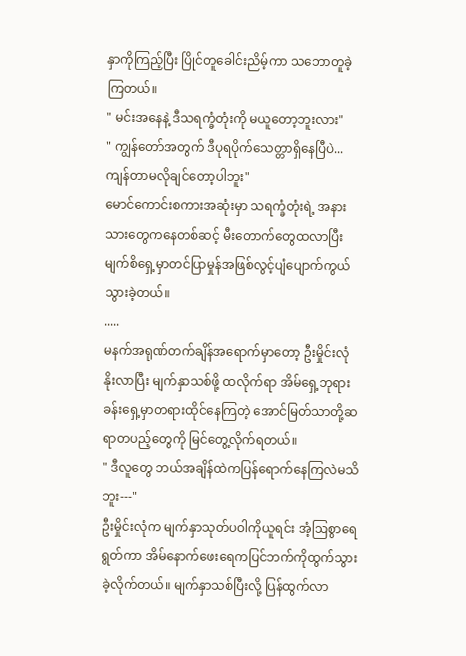နှာကိုကြည့်ပြီး ပြိုင်တူခေါင်းညိမ့်ကာ သဘောတူခဲ့ကြတယ်။
" မင်းအနေနဲ့ ဒီသရက္ခံတုံးကို မယူတော့ဘူးလား"
" ကျွန်တော်အတွက် ဒီပုရပိုက်သေတ္တာရှိနေပြီပဲ... ကျန်တာမလိုချင်တော့ပါဘူး"
မောင်ကောင်းစကားအဆုံးမှာ သရက္ခံတုံးရဲ့ အနားသားတွေကနေတစ်ဆင့် မီးတောက်တွေထလာပြီး မျက်စိရှေ့မှာတင်ပြာမှုန်အဖြစ်လွင့်ပျံပျောက်ကွယ်သွားခဲ့တယ်။
.....
မနက်အရုဏ်တက်ချိန်အရောက်မှာတော့ ဦးမှိုင်းလုံ နိုးလာပြီး မျက်နှာသစ်ဖို့ ထလိုက်ရာ အိမ်ရှေ့ဘုရားခန်းရှေ့မှာတရားထိုင်နေကြတဲ့ အောင်မြတ်သာတို့ဆရာတပည့်တွေကို မြင်တွေ့လိုက်ရတယ်။
" ဒီလူတွေ ဘယ်အချိန်ထဲကပြန်ရောက်နေကြလဲမသိဘူး---"
ဦးမှိုင်းလုံက မျက်နှာသုတ်ပဝါကိုယူရင်း အံ့ဩစွာရေရွတ်ကာ အိမ်နောက်ဖေးရေကပြင်ဘက်ကိုထွက်သွားခဲ့လိုက်တယ်။ မျက်နှာသစ်ပြီးလို့ ပြန်ထွက်လာ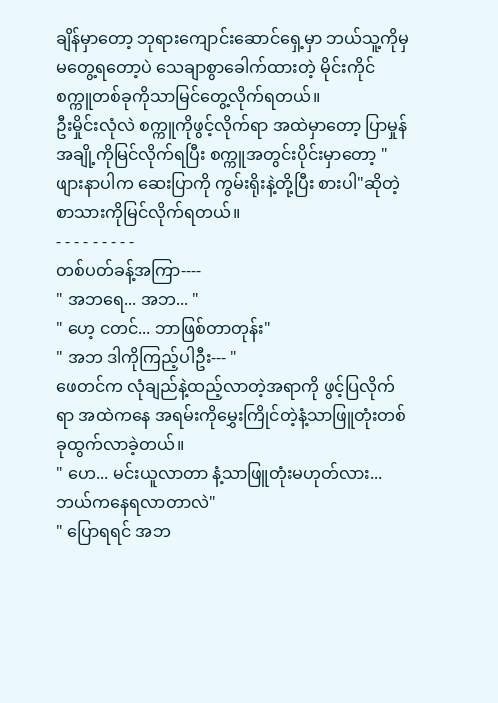ချိန်မှာတော့ ဘုရားကျောင်းဆောင်ရှေ့မှာ ဘယ်သူ့ကိုမှမတွေ့ရတော့ပဲ သေချာစွာခေါက်ထားတဲ့ မိုင်းကိုင်စက္ကူတစ်ခုကိုသာမြင်တွေ့လိုက်ရတယ်။
ဦးမှိုင်းလုံလဲ စက္ကူကိုဖွင့်လိုက်ရာ အထဲမှာတော့ ပြာမှုန်အချို့ကိုမြင်လိုက်ရပြီး စက္ကူအတွင်းပိုင်းမှာတော့ " ဖျားနာပါက ဆေးပြာကို ကွမ်းရိုးနဲ့တို့ပြီး စားပါ"ဆိုတဲ့ စာသားကိုမြင်လိုက်ရတယ်။
- - - - - - - - -
တစ်ပတ်ခန့်အကြာ----
" အဘရေ... အဘ... "
" ဟေ့ ငတင်... ဘာဖြစ်တာတုန်း"
" အဘ ဒါကိုကြည့်ပါဦး--- "
ဖေတင်က လုံချည်နဲ့ထည့်လာတဲ့အရာကို ဖွင့်ပြလိုက်ရာ အထဲကနေ အရမ်းကိုမွှေးကြိုင်တဲ့နံ့သာဖြူတုံးတစ်ခုထွက်လာခဲ့တယ်။
" ဟေ... မင်းယူလာတာ နံ့သာဖြူတုံးမဟုတ်လား... ဘယ်ကနေရလာတာလဲ"
" ပြောရရင် အဘ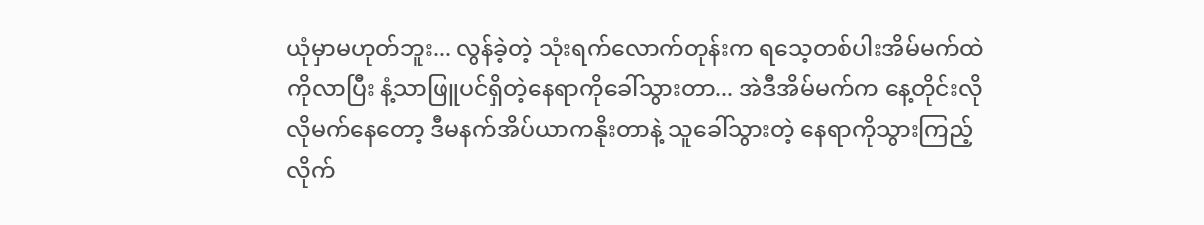ယုံမှာမဟုတ်ဘူး... လွန်ခဲ့တဲ့ သုံးရက်လောက်တုန်းက ရသေ့တစ်ပါးအိမ်မက်ထဲကိုလာပြီး နံ့သာဖြူပင်ရှိတဲ့နေရာကိုခေါ်သွားတာ... အဲဒီအိမ်မက်က နေ့တိုင်းလိုလိုမက်နေတော့ ဒီမနက်အိပ်ယာကနိုးတာနဲ့ သူခေါ်သွားတဲ့ နေရာကိုသွားကြည့်လိုက်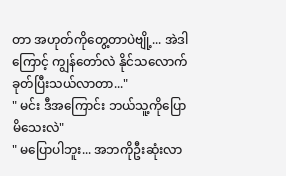တာ အဟုတ်ကိုတွေ့တာပဲဗျို့... အဲဒါကြောင့် ကျွန်တော်လဲ နိုင်သလောက်ခုတ်ပြီးသယ်လာတာ..."
" မင်း ဒီအကြောင်း ဘယ်သူ့ကိုပြောမိသေးလဲ"
" မပြောပါဘူး... အဘကိုဦးဆုံးလာ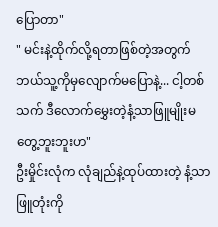ပြောတာ"
" မင်းနဲ့ထိုက်လို့ရတာဖြစ်တဲ့အတွက် ဘယ်သူ့ကိုမှလျောက်မပြောနဲ့... ငါ့တစ်သက် ဒီလောက်မွှေးတဲ့နံ့သာဖြူမျိုးမတွေ့ဘူးဘူးဟ"
ဦးမှိုင်းလုံက လုံချည်နဲ့ထုပ်ထားတဲ့ နံ့သာဖြူတုံးကို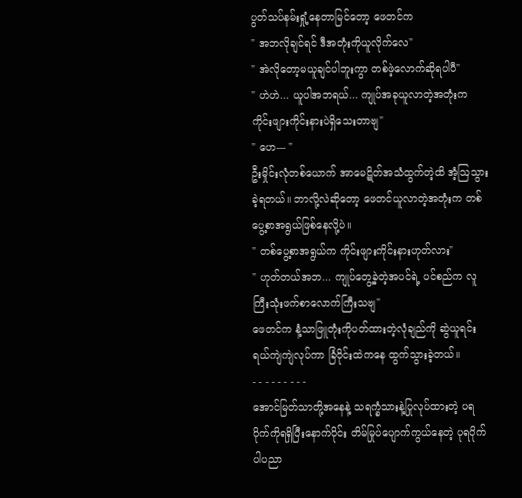ပွတ်သပ်နမ်းရှုံ့နေတာမြင်တော့ ဖေတင်က
" အဘလိုချင်ရင် ဒီအတုံးကိုယူလိုက်လေ"
" အဲလိုတော့မယူချင်ပါဘူးကွာ တစ်ဖဲ့လောက်ဆိုရပါပီ"
" ဟဲဟဲ... ယူပါအဘရယ်... ကျုပ်အခုယူလာတဲ့အတုံးက ကိုင်းဖျားကိုင်းနားပဲရှိသေးတာဗျ"
" ဟေ--- "
ဦးမှိုင်းလုံတစ်ယောက် အာမေဋိတ်အသံထွက်တဲ့ထိ အံ့ဩသွားခဲ့ရတယ်။ ဘာလို့လဲဆိုတော့ ဖေတင်ယူလာတဲ့အတုံးက တစ်ပွေ့စာအရွယ်ဖြစ်နေလို့ပဲ။
" တစ်ပွေ့စာအရွယ်က ကိုင်းဖျားကိုင်းနားဟုတ်လား"
" ဟုတ်တယ်အဘ... ကျုပ်တွေ့ခဲ့တဲ့အပင်ရဲ့ ပင်စည်က လူကြီးသုံးဖက်စာလောက်ကြီးသဗျ"
ဖေတင်က နံ့သာဖြူတုံးကိုပတ်ထားတဲ့လုံချည်ကို ဆွဲယူရင်း ရယ်ကျဲကျဲလုပ်ကာ ခြံဝိုင်းထဲကနေ ထွက်သွားခဲ့တယ်။
- - - - - - - - -
အောင်မြတ်သာတို့အနေနဲ့ သရက္ခံသားနဲ့ပြုလုပ်ထားတဲ့ ပရပိုက်ကိုရရှိပြီးနောက်ပိုင်း တိမ်မြုပ်ပျောက်ကွယ်နေတဲ့ ပုရပိုက်ပါပညာ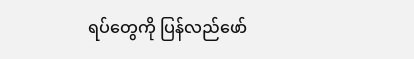ရပ်တွေကို ပြန်လည်ဖော်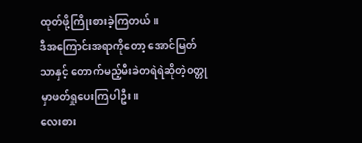ထုတ်ဖို့ကြိုးစားခဲ့ကြတယ်။
ဒီအကြောင်းအရာကိုတော့ အောင်မြတ်သာနှင့် တောက်မည့်မီးခဲတရဲရဲဆိုတဲ့၀တ္တုမှာဖတ်ရှုပေးကြပါဦး။
လေးစား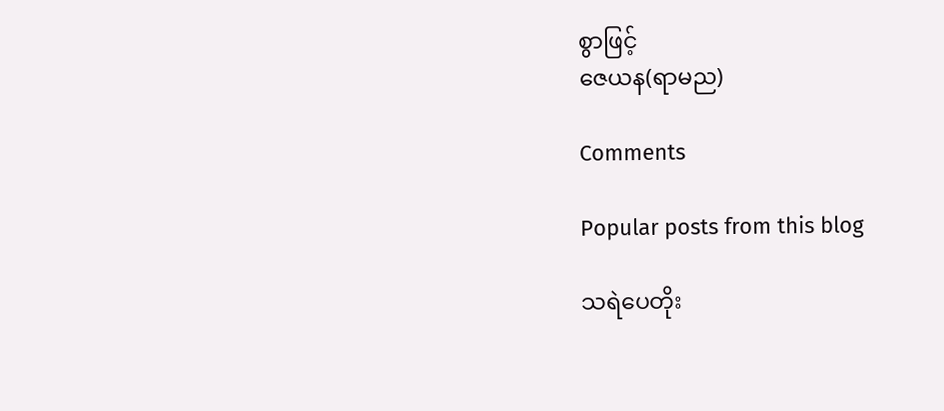စွာဖြင့်
ဇေယန(ရာမည)

Comments

Popular posts from this blog

သရဲပေတိုး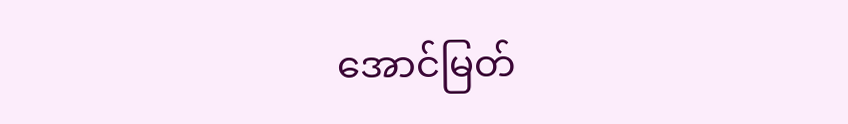အောင်မြတ်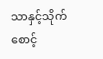သာနှင့်သိုက်စောင့်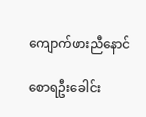ကျောက်ဖားညီနောင်

စောရဦးခေါင်း